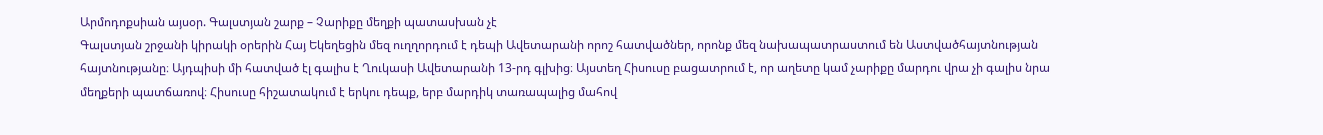Արմոդոքսիան այսօր. Գալստյան շարք – Չարիքը մեղքի պատասխան չէ
Գալստյան շրջանի կիրակի օրերին Հայ Եկեղեցին մեզ ուղղորդում է դեպի Ավետարանի որոշ հատվածներ, որոնք մեզ նախապատրաստում են Աստվածհայտնության հայտնությանը։ Այդպիսի մի հատված էլ գալիս է Ղուկասի Ավետարանի 13-րդ գլխից։ Այստեղ Հիսուսը բացատրում է, որ աղետը կամ չարիքը մարդու վրա չի գալիս նրա մեղքերի պատճառով։ Հիսուսը հիշատակում է երկու դեպք, երբ մարդիկ տառապալից մահով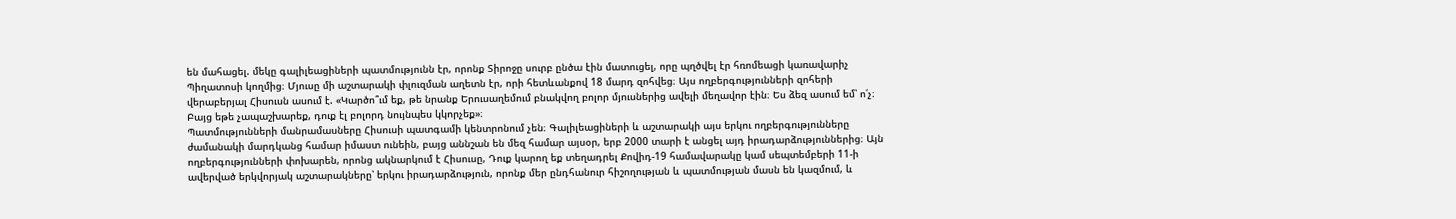են մահացել. մեկը գալիլեացիների պատմությունն էր, որոնք Տիրոջը սուրբ ընծա էին մատուցել, որը պղծվել էր հռոմեացի կառավարիչ Պիղատոսի կողմից։ Մյուսը մի աշտարակի փլուզման աղետն էր, որի հետևանքով 18 մարդ զոհվեց։ Այս ողբերգությունների զոհերի վերաբերյալ Հիսուսն ասում է. «Կարծո՞ւմ եք, թե նրանք Երուսաղեմում բնակվող բոլոր մյուսներից ավելի մեղավոր էին։ Ես ձեզ ասում եմ՝ ո՛չ։ Բայց եթե չապաշխարեք, դուք էլ բոլորդ նույնպես կկորչեք»։
Պատմությունների մանրամասները Հիսուսի պատգամի կենտրոնում չեն։ Գալիլեացիների և աշտարակի այս երկու ողբերգությունները ժամանակի մարդկանց համար իմաստ ունեին, բայց աննշան են մեզ համար այսօր, երբ 2000 տարի է անցել այդ իրադարձություններից։ Այն ողբերգությունների փոխարեն, որոնց ակնարկում է Հիսուսը, Դուք կարող եք տեղադրել Քովիդ-19 համավարակը կամ սեպտեմբերի 11-ի ավերված երկվորյակ աշտարակները՝ երկու իրադարձություն, որոնք մեր ընդհանուր հիշողության և պատմության մասն են կազմում, և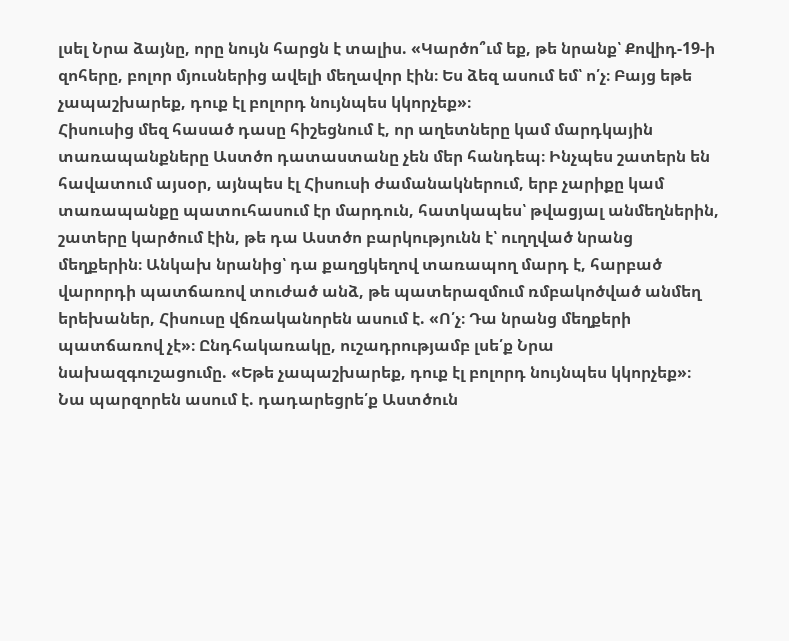լսել Նրա ձայնը, որը նույն հարցն է տալիս. «Կարծո՞ւմ եք, թե նրանք՝ Քովիդ-19-ի զոհերը, բոլոր մյուսներից ավելի մեղավոր էին։ Ես ձեզ ասում եմ՝ ո՛չ։ Բայց եթե չապաշխարեք, դուք էլ բոլորդ նույնպես կկորչեք»։
Հիսուսից մեզ հասած դասը հիշեցնում է, որ աղետները կամ մարդկային տառապանքները Աստծո դատաստանը չեն մեր հանդեպ։ Ինչպես շատերն են հավատում այսօր, այնպես էլ Հիսուսի ժամանակներում, երբ չարիքը կամ տառապանքը պատուհասում էր մարդուն, հատկապես՝ թվացյալ անմեղներին, շատերը կարծում էին, թե դա Աստծո բարկությունն է՝ ուղղված նրանց մեղքերին։ Անկախ նրանից՝ դա քաղցկեղով տառապող մարդ է, հարբած վարորդի պատճառով տուժած անձ, թե պատերազմում ռմբակոծված անմեղ երեխաներ, Հիսուսը վճռականորեն ասում է. «Ո՛չ։ Դա նրանց մեղքերի պատճառով չէ»։ Ընդհակառակը, ուշադրությամբ լսե՛ք Նրա նախազգուշացումը. «Եթե չապաշխարեք, դուք էլ բոլորդ նույնպես կկորչեք»։ Նա պարզորեն ասում է. դադարեցրե՛ք Աստծուն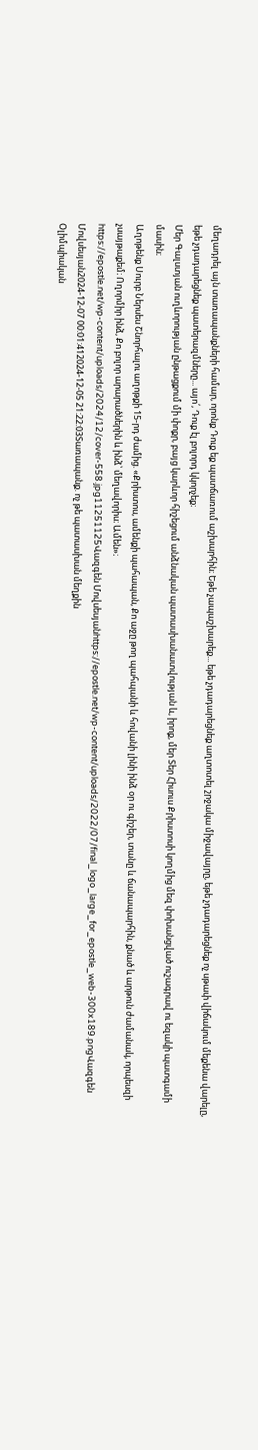մեղադրել այն տառապանքների համար, որոնք Դուք եք պատճառում աշխարհին։ Եթե չապաշխարեք... եթե չդադարեցնեք աղտոտել շրջակա միջավայրը, եթե չդադարեցնեք ոչ սթափ վիճակում մեքենա վարելը, եթե չդադարեցնեք պատերազմները... այո՛, Դուք էլ բոլորդ կկորչեք։
Մեր Գալստյան ուղևորության ընթացքում մի փոքր, բայց կարևոր հիշեցում անձնական պատասխանատվության և, իրոք, մեր Տեր Հիսուս Քրիստոսի կողմից մեզ փոխանցված ուշագրավ ու եզակի պատգամի մասին։
Աղոթենք Սուրբ Ներսես Շնորհալու աղոթքի 15-րդ ժամից. «Քրիստոս, ամենքի պահապան, Քո աջը թող պահպանի և հովանի լինի ինձ օր ու գիշեր, տանը և ճանապարհին, քնած և արթուն ժամանակ, որպեսզի չսայթաքեմ։ Ողորմիր ինձ, Քո բոլոր արարածներին և ինձ՝ մեղավորիս։ Ամեն»։
https://epostle.net/wp-content/uploads/2024/12/cover-558.jpg11251125Վազգեն Մովսեսյանhttps://epostle.net/wp-content/uploads/2022/07/final_logo_large_for_epostle_web-300x189.pngՎազգեն Մովսեսյան2024-12-07 00:01:412024-12-05 21:22:03Տառապանք. ոչ թե պատասխան մեղքին
Օլիմպիական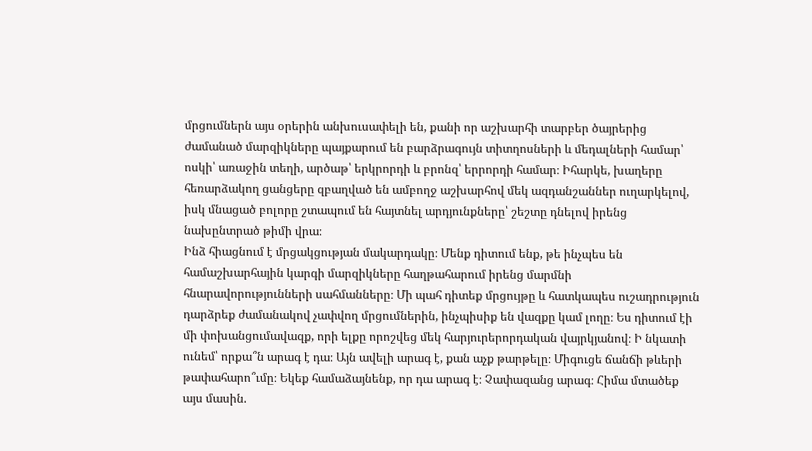մրցումներն այս օրերին անխուսափելի են, քանի որ աշխարհի տարբեր ծայրերից ժամանած մարզիկները պայքարում են բարձրագույն տիտղոսների և մեդալների համար՝ ոսկի՝ առաջին տեղի, արծաթ՝ երկրորդի և բրոնզ՝ երրորդի համար։ Իհարկե, խաղերը հեռարձակող ցանցերը զբաղված են ամբողջ աշխարհով մեկ ազդանշաններ ուղարկելով, իսկ մնացած բոլորը շտապում են հայտնել արդյունքները՝ շեշտը դնելով իրենց նախընտրած թիմի վրա։
Ինձ հիացնում է մրցակցության մակարդակը։ Մենք դիտում ենք, թե ինչպես են համաշխարհային կարգի մարզիկները հաղթահարում իրենց մարմնի հնարավորությունների սահմանները։ Մի պահ դիտեք մրցույթը և հատկապես ուշադրություն դարձրեք ժամանակով չափվող մրցումներին, ինչպիսիք են վազքը կամ լողը։ Ես դիտում էի մի փոխանցումավազք, որի ելքը որոշվեց մեկ հարյուրերորդական վայրկյանով։ Ի նկատի ունեմ՝ որքա՞ն արագ է դա։ Այն ավելի արագ է, քան աչք թարթելը։ Միգուցե ճանճի թևերի թափահարո՞ւմը։ Եկեք համաձայնենք, որ դա արագ է։ Չափազանց արագ։ Հիմա մտածեք այս մասին.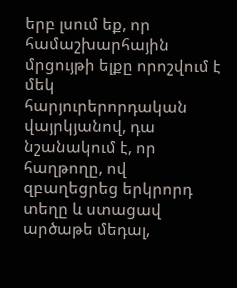երբ լսում եք, որ համաշխարհային մրցույթի ելքը որոշվում է մեկ հարյուրերորդական վայրկյանով, դա նշանակում է, որ հաղթողը, ով զբաղեցրեց երկրորդ տեղը և ստացավ արծաթե մեդալ,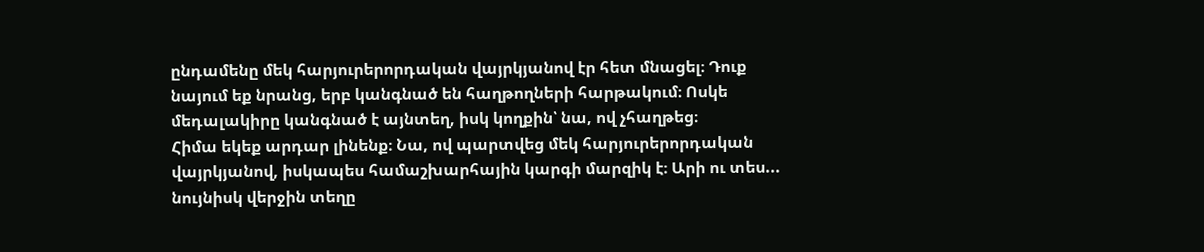ընդամենը մեկ հարյուրերորդական վայրկյանով էր հետ մնացել։ Դուք նայում եք նրանց, երբ կանգնած են հաղթողների հարթակում։ Ոսկե մեդալակիրը կանգնած է այնտեղ, իսկ կողքին՝ նա, ով չհաղթեց։
Հիմա եկեք արդար լինենք։ Նա, ով պարտվեց մեկ հարյուրերորդական վայրկյանով, իսկապես համաշխարհային կարգի մարզիկ է։ Արի ու տես... նույնիսկ վերջին տեղը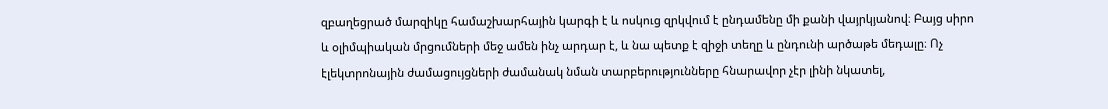զբաղեցրած մարզիկը համաշխարհային կարգի է և ոսկուց զրկվում է ընդամենը մի քանի վայրկյանով։ Բայց սիրո և օլիմպիական մրցումների մեջ ամեն ինչ արդար է, և նա պետք է զիջի տեղը և ընդունի արծաթե մեդալը։ Ոչ էլեկտրոնային ժամացույցների ժամանակ նման տարբերությունները հնարավոր չէր լինի նկատել,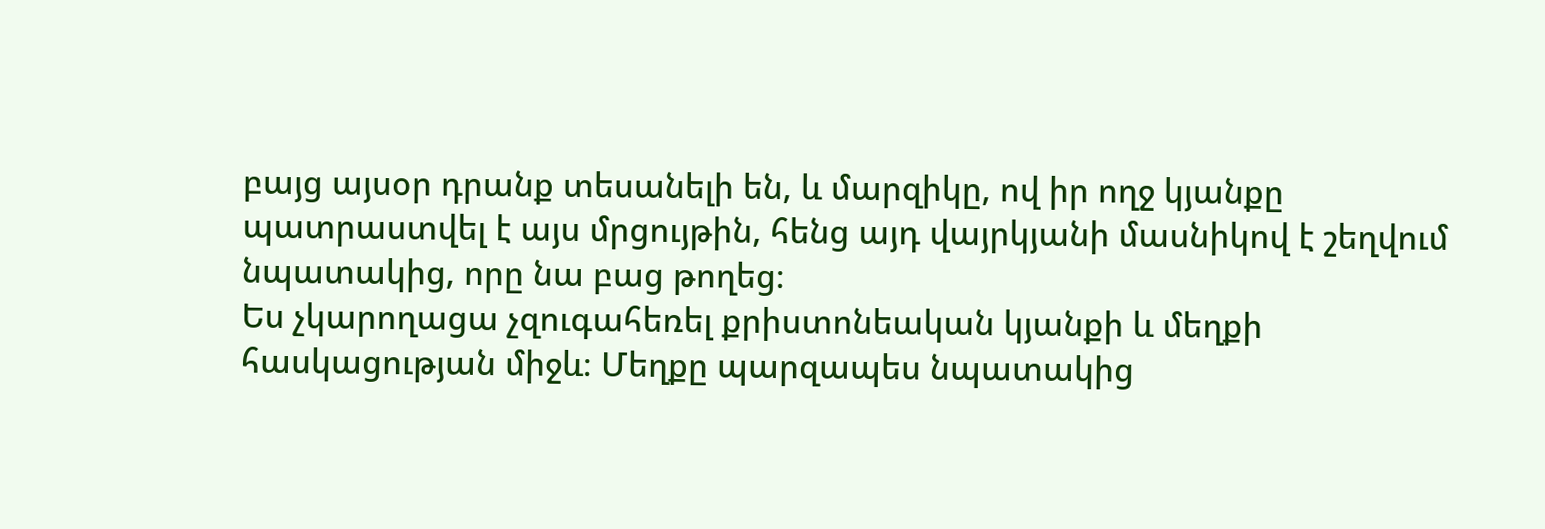բայց այսօր դրանք տեսանելի են, և մարզիկը, ով իր ողջ կյանքը պատրաստվել է այս մրցույթին, հենց այդ վայրկյանի մասնիկով է շեղվում նպատակից, որը նա բաց թողեց։
Ես չկարողացա չզուգահեռել քրիստոնեական կյանքի և մեղքի հասկացության միջև։ Մեղքը պարզապես նպատակից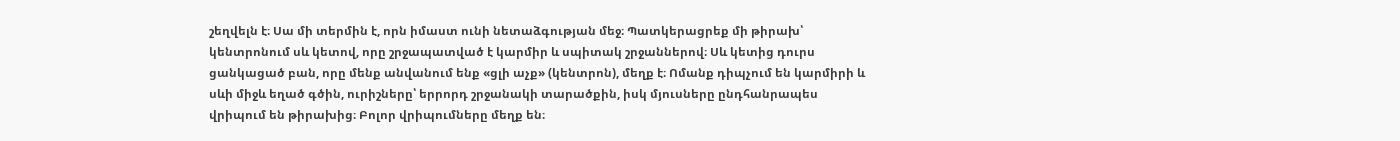շեղվելն է։ Սա մի տերմին է, որն իմաստ ունի նետաձգության մեջ։ Պատկերացրեք մի թիրախ՝ կենտրոնում սև կետով, որը շրջապատված է կարմիր և սպիտակ շրջաններով։ Սև կետից դուրս ցանկացած բան, որը մենք անվանում ենք «ցլի աչք» (կենտրոն), մեղք է։ Ոմանք դիպչում են կարմիրի և սևի միջև եղած գծին, ուրիշները՝ երրորդ շրջանակի տարածքին, իսկ մյուսները ընդհանրապես վրիպում են թիրախից։ Բոլոր վրիպումները մեղք են։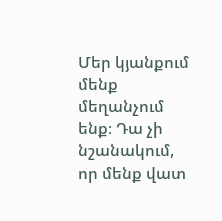Մեր կյանքում մենք մեղանչում ենք։ Դա չի նշանակում, որ մենք վատ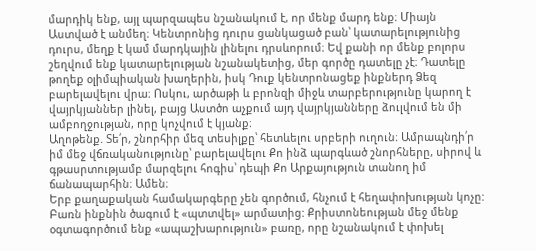մարդիկ ենք, այլ պարզապես նշանակում է, որ մենք մարդ ենք։ Միայն Աստված է անմեղ։ Կենտրոնից դուրս ցանկացած բան՝ կատարելությունից դուրս, մեղք է կամ մարդկային լինելու դրսևորում։ Եվ քանի որ մենք բոլորս շեղվում ենք կատարելության նշանակետից, մեր գործը դատելը չէ։ Դատելը թողեք օլիմպիական խաղերին, իսկ Դուք կենտրոնացեք ինքներդ Ձեզ բարելավելու վրա։ Ոսկու, արծաթի և բրոնզի միջև տարբերությունը կարող է վայրկյաններ լինել, բայց Աստծո աչքում այդ վայրկյանները ձուլվում են մի ամբողջության, որը կոչվում է կյանք։
Աղոթենք. Տե՛ր, շնորհիր մեզ տեսիլքը՝ հետևելու սրբերի ուղուն։ Ամրապնդի՛ր իմ մեջ վճռականությունը՝ բարելավելու Քո ինձ պարգևած շնորհները, սիրով և գթասրտությամբ մարզելու հոգիս՝ դեպի Քո Արքայություն տանող իմ ճանապարհին։ Ամեն։
Երբ քաղաքական համակարգերը չեն գործում, հնչում է հեղափոխության կոչը: Բառն ինքնին ծագում է «պտտվել» արմատից: Քրիստոնեության մեջ մենք օգտագործում ենք «ապաշխարություն» բառը, որը նշանակում է փոխել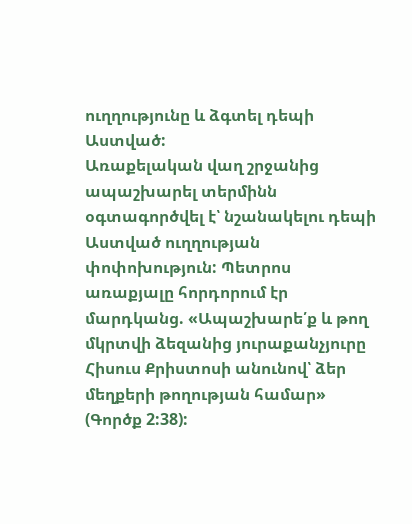ուղղությունը և ձգտել դեպի Աստված:
Առաքելական վաղ շրջանից ապաշխարել տերմինն օգտագործվել է՝ նշանակելու դեպի Աստված ուղղության փոփոխություն: Պետրոս առաքյալը հորդորում էր մարդկանց. «Ապաշխարե՛ք և թող մկրտվի ձեզանից յուրաքանչյուրը Հիսուս Քրիստոսի անունով՝ ձեր մեղքերի թողության համար» (Գործք 2:38):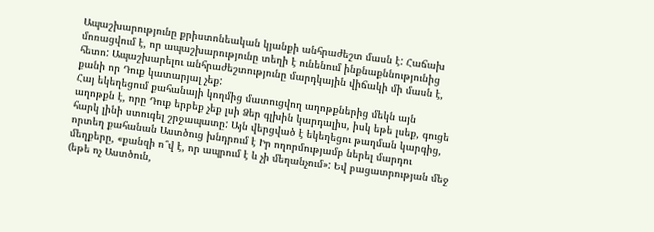Ապաշխարությունը քրիստոնեական կյանքի անհրաժեշտ մասն է: Հաճախ մոռացվում է, որ ապաշխարությունը տեղի է ունենում ինքնաքննությունից հետո: Ապաշխարելու անհրաժեշտությունը մարդկային վիճակի մի մասն է, քանի որ Դուք կատարյալ չեք:
Հայ եկեղեցում քահանայի կողմից մատուցվող աղոթքներից մեկն այն աղոթքն է, որը Դուք երբեք չեք լսի Ձեր գլխին կարդալիս, իսկ եթե լսեք, գուցե հարկ լինի ստուգել շրջապատը: Այն վերցված է եկեղեցու թաղման կարգից, որտեղ քահանան Աստծուց խնդրում է Իր ողորմությամբ ներել մարդու մեղքերը, «քանզի ո՞վ է, որ ապրում է և չի մեղանչում»: Եվ բացատրության մեջ (եթե ոչ Աստծուն,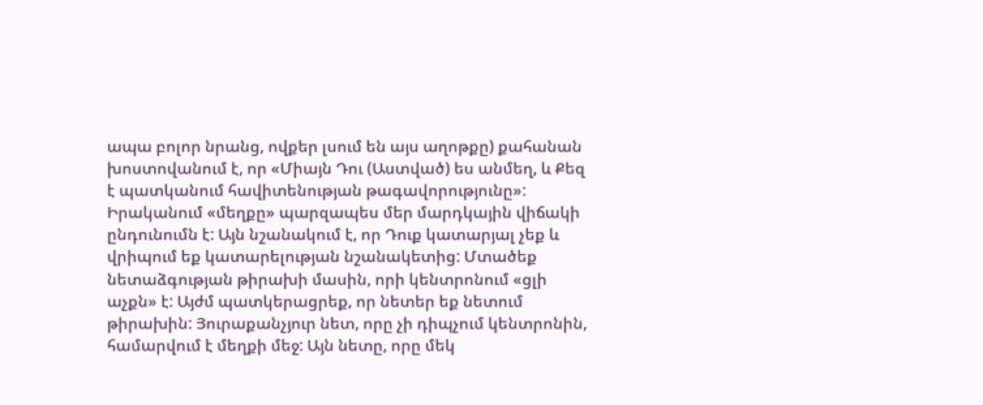ապա բոլոր նրանց, ովքեր լսում են այս աղոթքը) քահանան խոստովանում է, որ «Միայն Դու (Աստված) ես անմեղ, և Քեզ է պատկանում հավիտենության թագավորությունը»:
Իրականում «մեղքը» պարզապես մեր մարդկային վիճակի ընդունումն է: Այն նշանակում է, որ Դուք կատարյալ չեք և վրիպում եք կատարելության նշանակետից: Մտածեք նետաձգության թիրախի մասին, որի կենտրոնում «ցլի աչքն» է: Այժմ պատկերացրեք, որ նետեր եք նետում թիրախին: Յուրաքանչյուր նետ, որը չի դիպչում կենտրոնին, համարվում է մեղքի մեջ: Այն նետը, որը մեկ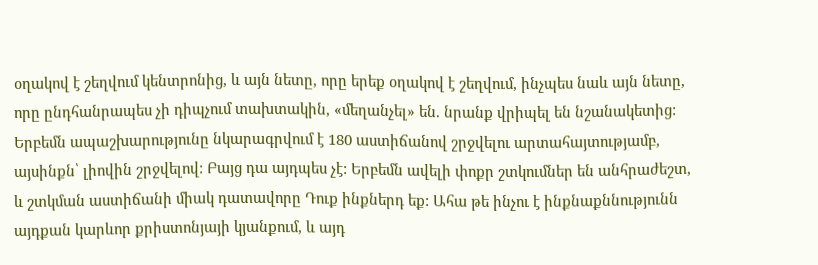օղակով է շեղվում կենտրոնից, և այն նետը, որը երեք օղակով է շեղվում, ինչպես նաև այն նետը, որը ընդհանրապես չի դիպչում տախտակին, «մեղանչել» են. նրանք վրիպել են նշանակետից:
Երբեմն ապաշխարությունը նկարագրվում է 180 աստիճանով շրջվելու արտահայտությամբ, այսինքն՝ լիովին շրջվելով: Բայց դա այդպես չէ: Երբեմն ավելի փոքր շտկումներ են անհրաժեշտ, և շտկման աստիճանի միակ դատավորը Դուք ինքներդ եք: Ահա թե ինչու է ինքնաքննությունն այդքան կարևոր քրիստոնյայի կյանքում, և այդ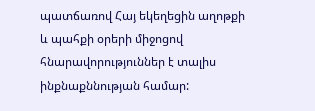պատճառով Հայ եկեղեցին աղոթքի և պահքի օրերի միջոցով հնարավորություններ է տալիս ինքնաքննության համար: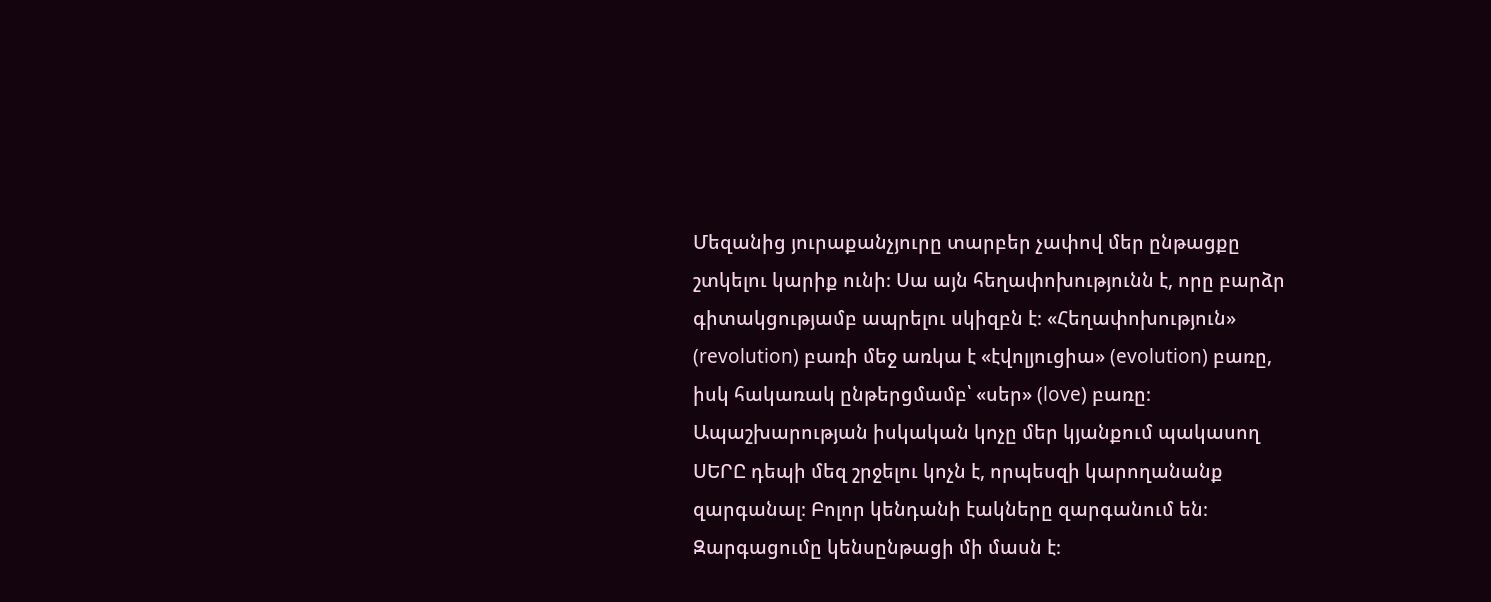Մեզանից յուրաքանչյուրը տարբեր չափով մեր ընթացքը շտկելու կարիք ունի։ Սա այն հեղափոխությունն է, որը բարձր գիտակցությամբ ապրելու սկիզբն է։ «Հեղափոխություն» (revolution) բառի մեջ առկա է «էվոլյուցիա» (evolution) բառը, իսկ հակառակ ընթերցմամբ՝ «սեր» (love) բառը։ Ապաշխարության իսկական կոչը մեր կյանքում պակասող ՍԵՐԸ դեպի մեզ շրջելու կոչն է, որպեսզի կարողանանք զարգանալ։ Բոլոր կենդանի էակները զարգանում են։ Զարգացումը կենսընթացի մի մասն է։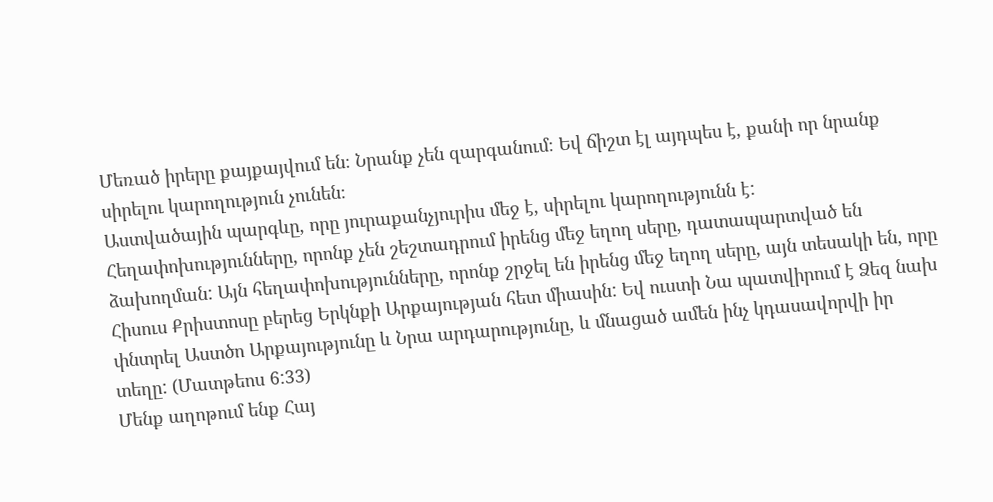Մեռած իրերը քայքայվում են։ Նրանք չեն զարգանում։ Եվ ճիշտ էլ այդպես է, քանի որ նրանք սիրելու կարողություն չունեն։
Աստվածային պարգևը, որը յուրաքանչյուրիս մեջ է, սիրելու կարողությունն է: Հեղափոխությունները, որոնք չեն շեշտադրում իրենց մեջ եղող սերը, դատապարտված են ձախողման: Այն հեղափոխությունները, որոնք շրջել են իրենց մեջ եղող սերը, այն տեսակի են, որը Հիսուս Քրիստոսը բերեց Երկնքի Արքայության հետ միասին: Եվ ուստի Նա պատվիրում է Ձեզ նախ փնտրել Աստծո Արքայությունը և Նրա արդարությունը, և մնացած ամեն ինչ կդասավորվի իր տեղը: (Մատթեոս 6:33)
Մենք աղոթում ենք Հայ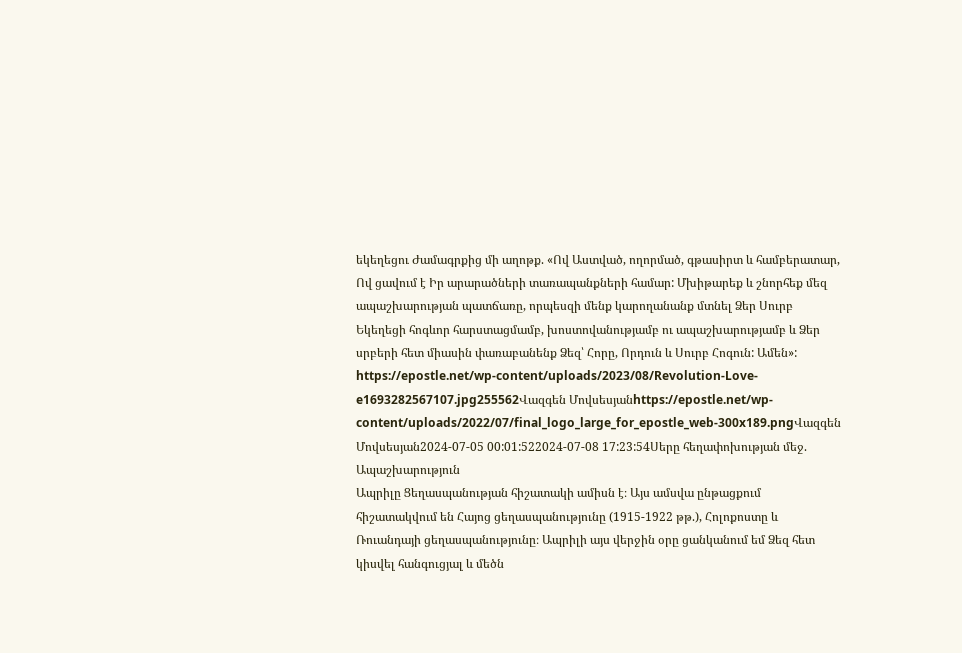եկեղեցու Ժամագրքից մի աղոթք. «Ով Աստված, ողորմած, գթասիրտ և համբերատար, Ով ցավում է Իր արարածների տառապանքների համար: Մխիթարեք և շնորհեք մեզ ապաշխարության պատճառը, որպեսզի մենք կարողանանք մտնել Ձեր Սուրբ Եկեղեցի հոգևոր հարստացմամբ, խոստովանությամբ ու ապաշխարությամբ և Ձեր սրբերի հետ միասին փառաբանենք Ձեզ՝ Հորը, Որդուն և Սուրբ Հոգուն: Ամեն»:
https://epostle.net/wp-content/uploads/2023/08/Revolution-Love-e1693282567107.jpg255562Վազգեն Մովսեսյանhttps://epostle.net/wp-content/uploads/2022/07/final_logo_large_for_epostle_web-300x189.pngՎազգեն Մովսեսյան2024-07-05 00:01:522024-07-08 17:23:54Սերը հեղափոխության մեջ. Ապաշխարություն
Ապրիլը Ցեղասպանության հիշատակի ամիսն է։ Այս ամսվա ընթացքում հիշատակվում են Հայոց ցեղասպանությունը (1915-1922 թթ.), Հոլոքոստը և Ռուանդայի ցեղասպանությունը։ Ապրիլի այս վերջին օրը ցանկանում եմ Ձեզ հետ կիսվել հանգուցյալ և մեծն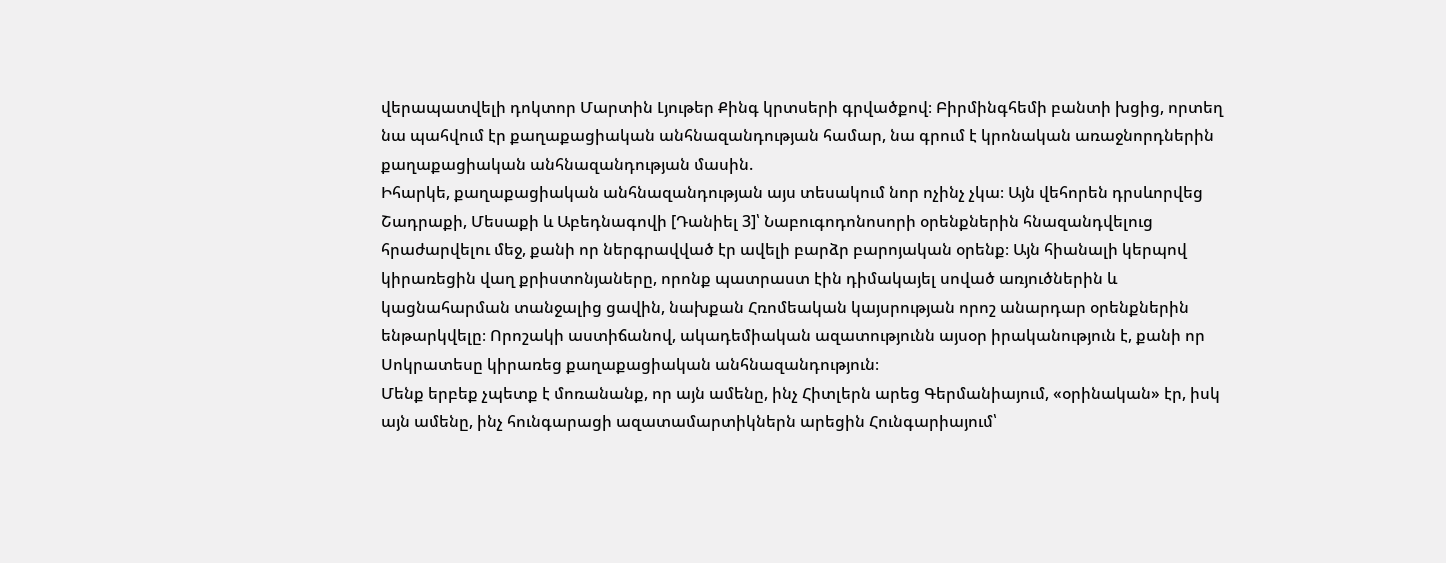վերապատվելի դոկտոր Մարտին Լյութեր Քինգ կրտսերի գրվածքով։ Բիրմինգհեմի բանտի խցից, որտեղ նա պահվում էր քաղաքացիական անհնազանդության համար, նա գրում է կրոնական առաջնորդներին քաղաքացիական անհնազանդության մասին.
Իհարկե, քաղաքացիական անհնազանդության այս տեսակում նոր ոչինչ չկա։ Այն վեհորեն դրսևորվեց Շադրաքի, Մեսաքի և Աբեդնագովի [Դանիել 3]՝ Նաբուգոդոնոսորի օրենքներին հնազանդվելուց հրաժարվելու մեջ, քանի որ ներգրավված էր ավելի բարձր բարոյական օրենք։ Այն հիանալի կերպով կիրառեցին վաղ քրիստոնյաները, որոնք պատրաստ էին դիմակայել սոված առյուծներին և կացնահարման տանջալից ցավին, նախքան Հռոմեական կայսրության որոշ անարդար օրենքներին ենթարկվելը։ Որոշակի աստիճանով, ակադեմիական ազատությունն այսօր իրականություն է, քանի որ Սոկրատեսը կիրառեց քաղաքացիական անհնազանդություն։
Մենք երբեք չպետք է մոռանանք, որ այն ամենը, ինչ Հիտլերն արեց Գերմանիայում, «օրինական» էր, իսկ այն ամենը, ինչ հունգարացի ազատամարտիկներն արեցին Հունգարիայում՝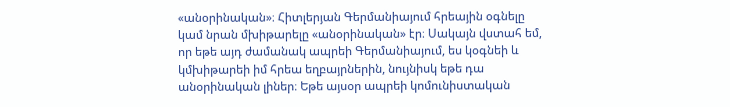«անօրինական»։ Հիտլերյան Գերմանիայում հրեային օգնելը կամ նրան մխիթարելը «անօրինական» էր։ Սակայն վստահ եմ, որ եթե այդ ժամանակ ապրեի Գերմանիայում, ես կօգնեի և կմխիթարեի իմ հրեա եղբայրներին, նույնիսկ եթե դա անօրինական լիներ։ Եթե այսօր ապրեի կոմունիստական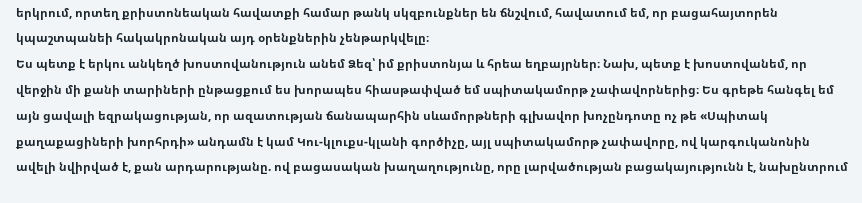երկրում, որտեղ քրիստոնեական հավատքի համար թանկ սկզբունքներ են ճնշվում, հավատում եմ, որ բացահայտորեն կպաշտպանեի հակակրոնական այդ օրենքներին չենթարկվելը։
Ես պետք է երկու անկեղծ խոստովանություն անեմ Ձեզ՝ իմ քրիստոնյա և հրեա եղբայրներ։ Նախ, պետք է խոստովանեմ, որ վերջին մի քանի տարիների ընթացքում ես խորապես հիասթափված եմ սպիտակամորթ չափավորներից։ Ես գրեթե հանգել եմ այն ցավալի եզրակացության, որ ազատության ճանապարհին սևամորթների գլխավոր խոչընդոտը ոչ թե «Սպիտակ քաղաքացիների խորհրդի» անդամն է կամ Կու-կլուքս-կլանի գործիչը, այլ սպիտակամորթ չափավորը, ով կարգուկանոնին ավելի նվիրված է, քան արդարությանը. ով բացասական խաղաղությունը, որը լարվածության բացակայությունն է, նախընտրում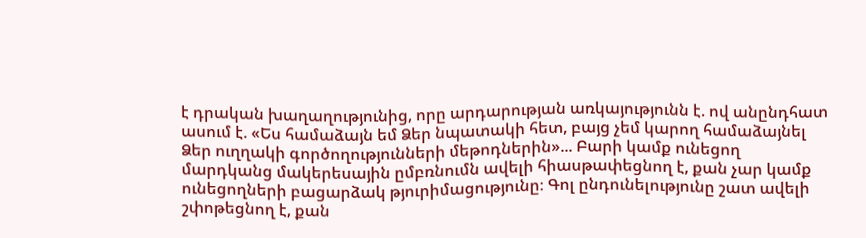է դրական խաղաղությունից, որը արդարության առկայությունն է. ով անընդհատ ասում է. «Ես համաձայն եմ Ձեր նպատակի հետ, բայց չեմ կարող համաձայնել Ձեր ուղղակի գործողությունների մեթոդներին»... Բարի կամք ունեցող մարդկանց մակերեսային ըմբռնումն ավելի հիասթափեցնող է, քան չար կամք ունեցողների բացարձակ թյուրիմացությունը։ Գոլ ընդունելությունը շատ ավելի շփոթեցնող է, քան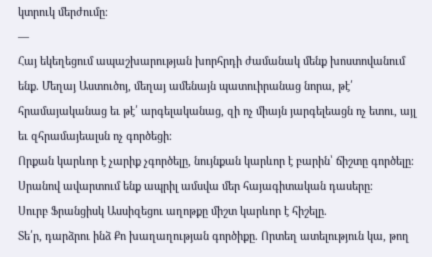կտրուկ մերժումը։
—
Հայ եկեղեցում ապաշխարության խորհրդի ժամանակ մենք խոստովանում ենք. Մեղայ Աստուծոյ, մեղայ ամենայն պատուիրանաց նորա, թէ՛ հրամայականաց եւ թէ՛ արգելականաց, զի ոչ միայն յարգելեացն ոչ ետու, այլ եւ զհրամայեալսն ոչ գործեցի։
Որքան կարևոր է չարիք չգործելը, նույնքան կարևոր է բարին՝ ճիշտը գործելը։
Սրանով ավարտում ենք ապրիլ ամսվա մեր հայագիտական դասերը։
Սուրբ Ֆրանցիսկ Ասսիզեցու աղոթքը միշտ կարևոր է հիշելը.
Տե՛ր, դարձրու ինձ Քո խաղաղության գործիքը. Որտեղ ատելություն կա, թող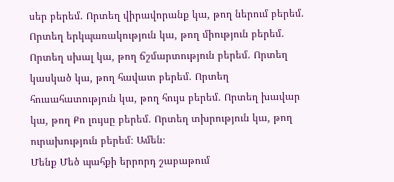սեր բերեմ. Որտեղ վիրավորանք կա, թող ներում բերեմ. Որտեղ երկպառակություն կա, թող միություն բերեմ. Որտեղ սխալ կա, թող ճշմարտություն բերեմ. Որտեղ կասկած կա, թող հավատ բերեմ. Որտեղ հուսահատություն կա, թող հույս բերեմ. Որտեղ խավար կա, թող Քո լույսը բերեմ. Որտեղ տխրություն կա, թող ուրախություն բերեմ։ Ամեն։
Մենք Մեծ պահքի երրորդ շաբաթում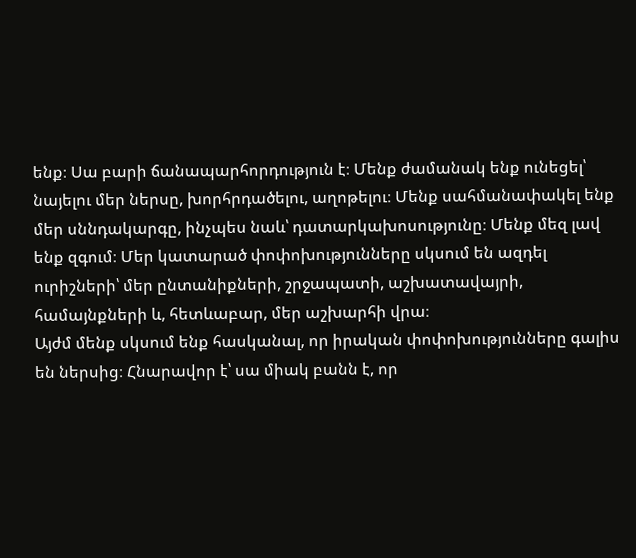ենք։ Սա բարի ճանապարհորդություն է։ Մենք ժամանակ ենք ունեցել՝ նայելու մեր ներսը, խորհրդածելու, աղոթելու։ Մենք սահմանափակել ենք մեր սննդակարգը, ինչպես նաև՝ դատարկախոսությունը։ Մենք մեզ լավ ենք զգում։ Մեր կատարած փոփոխությունները սկսում են ազդել ուրիշների՝ մեր ընտանիքների, շրջապատի, աշխատավայրի, համայնքների և, հետևաբար, մեր աշխարհի վրա։
Այժմ մենք սկսում ենք հասկանալ, որ իրական փոփոխությունները գալիս են ներսից։ Հնարավոր է՝ սա միակ բանն է, որ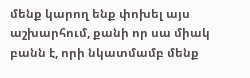մենք կարող ենք փոխել այս աշխարհում, քանի որ սա միակ բանն է, որի նկատմամբ մենք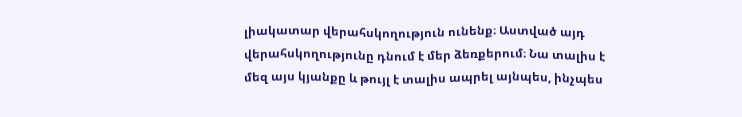լիակատար վերահսկողություն ունենք։ Աստված այդ վերահսկողությունը դնում է մեր ձեռքերում։ Նա տալիս է մեզ այս կյանքը և թույլ է տալիս ապրել այնպես, ինչպես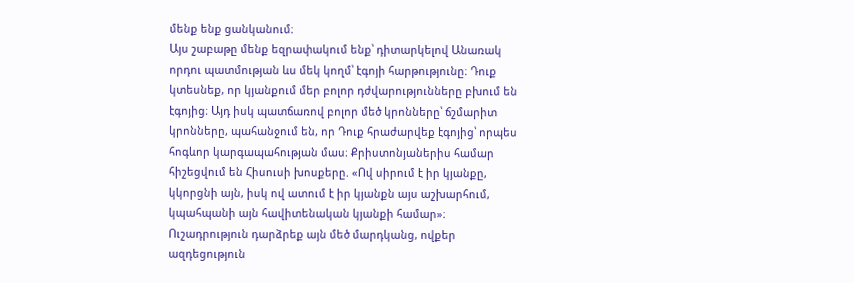մենք ենք ցանկանում։
Այս շաբաթը մենք եզրափակում ենք՝ դիտարկելով Անառակ որդու պատմության ևս մեկ կողմ՝ էգոյի հարթությունը։ Դուք կտեսնեք, որ կյանքում մեր բոլոր դժվարությունները բխում են էգոյից։ Այդ իսկ պատճառով բոլոր մեծ կրոնները՝ ճշմարիտ կրոնները, պահանջում են, որ Դուք հրաժարվեք էգոյից՝ որպես հոգևոր կարգապահության մաս։ Քրիստոնյաներիս համար հիշեցվում են Հիսուսի խոսքերը. «Ով սիրում է իր կյանքը, կկորցնի այն, իսկ ով ատում է իր կյանքն այս աշխարհում, կպահպանի այն հավիտենական կյանքի համար»։
Ուշադրություն դարձրեք այն մեծ մարդկանց, ովքեր ազդեցություն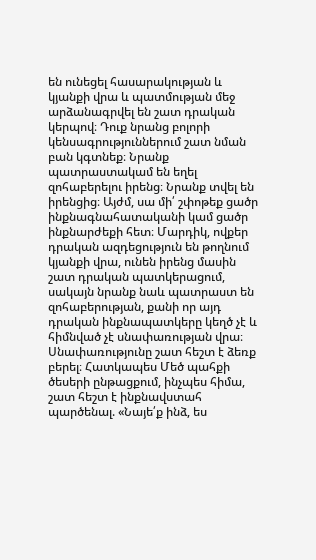են ունեցել հասարակության և կյանքի վրա և պատմության մեջ արձանագրվել են շատ դրական կերպով։ Դուք նրանց բոլորի կենսագրություններում շատ նման բան կգտնեք։ Նրանք պատրաստակամ են եղել զոհաբերելու իրենց։ Նրանք տվել են իրենցից։ Այժմ, սա մի՛ շփոթեք ցածր ինքնագնահատականի կամ ցածր ինքնարժեքի հետ։ Մարդիկ, ովքեր դրական ազդեցություն են թողնում կյանքի վրա, ունեն իրենց մասին շատ դրական պատկերացում, սակայն նրանք նաև պատրաստ են զոհաբերության, քանի որ այդ դրական ինքնապատկերը կեղծ չէ և հիմնված չէ սնափառության վրա։
Սնափառությունը շատ հեշտ է ձեռք բերել։ Հատկապես Մեծ պահքի ծեսերի ընթացքում, ինչպես հիմա, շատ հեշտ է ինքնավստահ պարծենալ. «Նայե՛ք ինձ, ես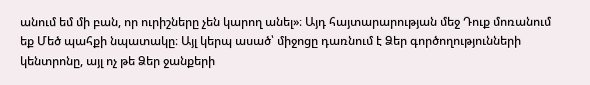անում եմ մի բան, որ ուրիշները չեն կարող անել»։ Այդ հայտարարության մեջ Դուք մոռանում եք Մեծ պահքի նպատակը։ Այլ կերպ ասած՝ միջոցը դառնում է Ձեր գործողությունների կենտրոնը, այլ ոչ թե Ձեր ջանքերի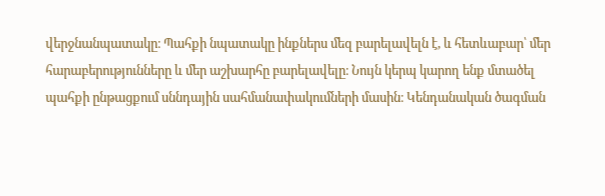վերջնանպատակը։ Պահքի նպատակը ինքներս մեզ բարելավելն է, և հետևաբար՝ մեր հարաբերությունները և մեր աշխարհը բարելավելը։ Նույն կերպ կարող ենք մտածել պահքի ընթացքում սննդային սահմանափակումների մասին։ Կենդանական ծագման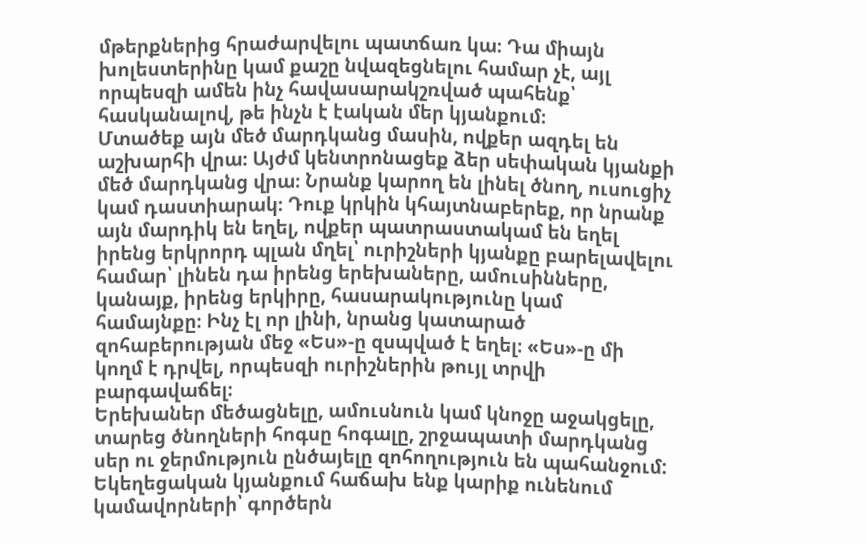մթերքներից հրաժարվելու պատճառ կա։ Դա միայն խոլեստերինը կամ քաշը նվազեցնելու համար չէ, այլ որպեսզի ամեն ինչ հավասարակշռված պահենք՝ հասկանալով, թե ինչն է էական մեր կյանքում։
Մտածեք այն մեծ մարդկանց մասին, ովքեր ազդել են աշխարհի վրա։ Այժմ կենտրոնացեք ձեր սեփական կյանքի մեծ մարդկանց վրա։ Նրանք կարող են լինել ծնող, ուսուցիչ կամ դաստիարակ։ Դուք կրկին կհայտնաբերեք, որ նրանք այն մարդիկ են եղել, ովքեր պատրաստակամ են եղել իրենց երկրորդ պլան մղել՝ ուրիշների կյանքը բարելավելու համար՝ լինեն դա իրենց երեխաները, ամուսինները, կանայք, իրենց երկիրը, հասարակությունը կամ համայնքը։ Ինչ էլ որ լինի, նրանց կատարած զոհաբերության մեջ «Ես»-ը զսպված է եղել։ «Ես»-ը մի կողմ է դրվել, որպեսզի ուրիշներին թույլ տրվի բարգավաճել։
Երեխաներ մեծացնելը, ամուսնուն կամ կնոջը աջակցելը, տարեց ծնողների հոգսը հոգալը, շրջապատի մարդկանց սեր ու ջերմություն ընծայելը զոհողություն են պահանջում: Եկեղեցական կյանքում հաճախ ենք կարիք ունենում կամավորների՝ գործերն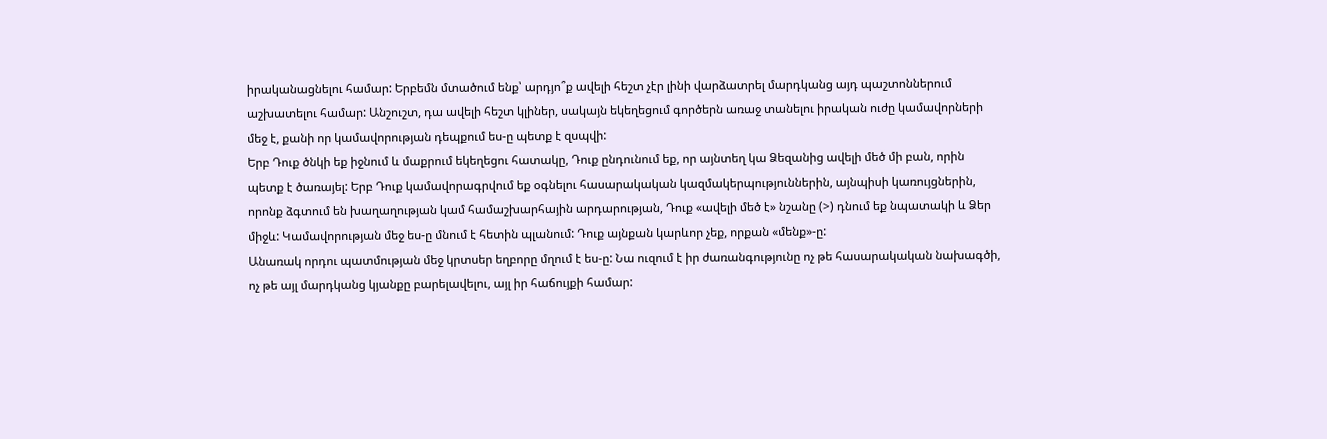իրականացնելու համար: Երբեմն մտածում ենք՝ արդյո՞ք ավելի հեշտ չէր լինի վարձատրել մարդկանց այդ պաշտոններում աշխատելու համար: Անշուշտ, դա ավելի հեշտ կլիներ, սակայն եկեղեցում գործերն առաջ տանելու իրական ուժը կամավորների մեջ է, քանի որ կամավորության դեպքում ես-ը պետք է զսպվի:
Երբ Դուք ծնկի եք իջնում և մաքրում եկեղեցու հատակը, Դուք ընդունում եք, որ այնտեղ կա Ձեզանից ավելի մեծ մի բան, որին պետք է ծառայել: Երբ Դուք կամավորագրվում եք օգնելու հասարակական կազմակերպություններին, այնպիսի կառույցներին, որոնք ձգտում են խաղաղության կամ համաշխարհային արդարության, Դուք «ավելի մեծ է» նշանը (>) դնում եք նպատակի և Ձեր միջև: Կամավորության մեջ ես-ը մնում է հետին պլանում: Դուք այնքան կարևոր չեք, որքան «մենք»-ը:
Անառակ որդու պատմության մեջ կրտսեր եղբորը մղում է ես-ը: Նա ուզում է իր ժառանգությունը ոչ թե հասարակական նախագծի, ոչ թե այլ մարդկանց կյանքը բարելավելու, այլ իր հաճույքի համար: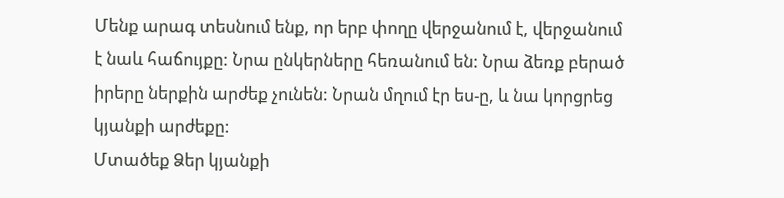Մենք արագ տեսնում ենք, որ երբ փողը վերջանում է, վերջանում է նաև հաճույքը: Նրա ընկերները հեռանում են: Նրա ձեռք բերած իրերը ներքին արժեք չունեն: Նրան մղում էր ես-ը, և նա կորցրեց կյանքի արժեքը:
Մտածեք Ձեր կյանքի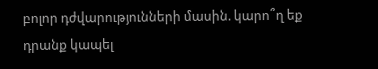բոլոր դժվարությունների մասին. կարո՞ղ եք դրանք կապել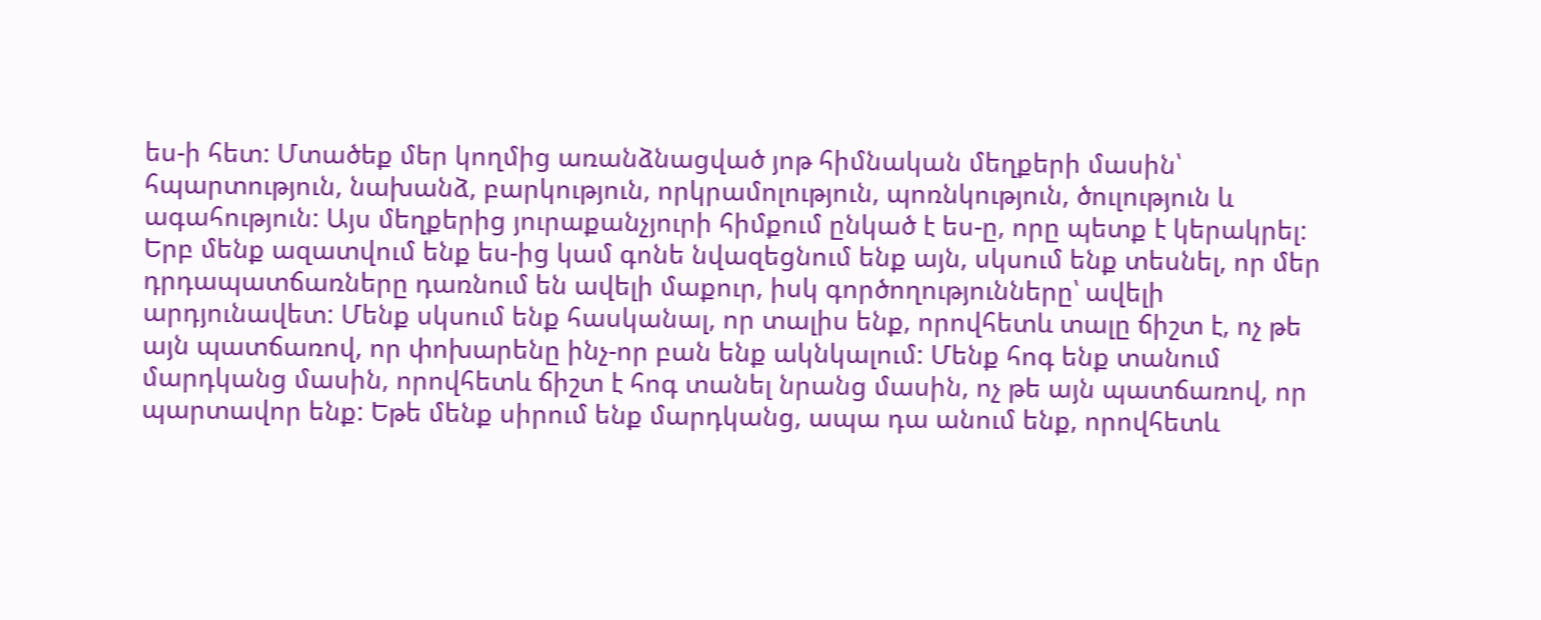ես-ի հետ: Մտածեք մեր կողմից առանձնացված յոթ հիմնական մեղքերի մասին՝ հպարտություն, նախանձ, բարկություն, որկրամոլություն, պոռնկություն, ծուլություն և ագահություն: Այս մեղքերից յուրաքանչյուրի հիմքում ընկած է ես-ը, որը պետք է կերակրել: Երբ մենք ազատվում ենք ես-ից կամ գոնե նվազեցնում ենք այն, սկսում ենք տեսնել, որ մեր դրդապատճառները դառնում են ավելի մաքուր, իսկ գործողությունները՝ ավելի արդյունավետ: Մենք սկսում ենք հասկանալ, որ տալիս ենք, որովհետև տալը ճիշտ է, ոչ թե այն պատճառով, որ փոխարենը ինչ-որ բան ենք ակնկալում: Մենք հոգ ենք տանում մարդկանց մասին, որովհետև ճիշտ է հոգ տանել նրանց մասին, ոչ թե այն պատճառով, որ պարտավոր ենք: Եթե մենք սիրում ենք մարդկանց, ապա դա անում ենք, որովհետև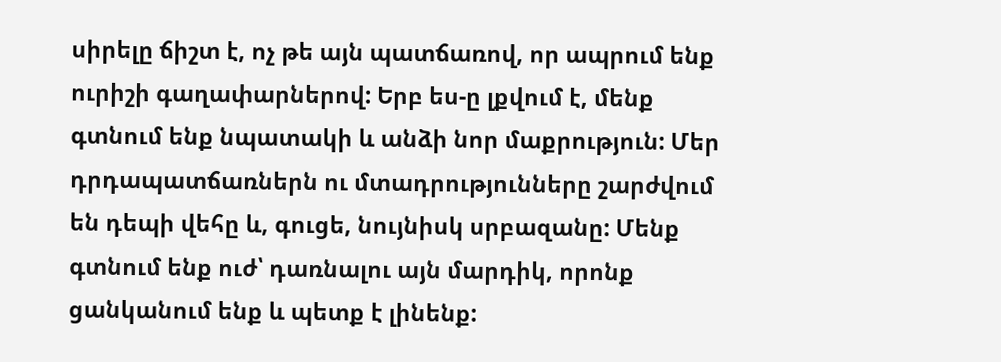սիրելը ճիշտ է, ոչ թե այն պատճառով, որ ապրում ենք ուրիշի գաղափարներով: Երբ ես-ը լքվում է, մենք գտնում ենք նպատակի և անձի նոր մաքրություն: Մեր դրդապատճառներն ու մտադրությունները շարժվում են դեպի վեհը և, գուցե, նույնիսկ սրբազանը: Մենք գտնում ենք ուժ՝ դառնալու այն մարդիկ, որոնք ցանկանում ենք և պետք է լինենք: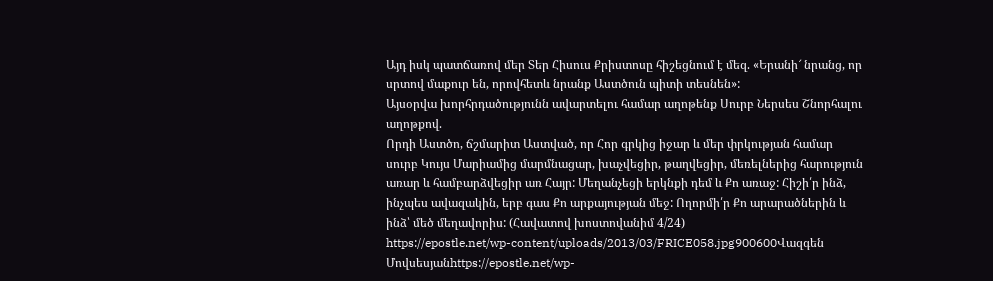Այդ իսկ պատճառով մեր Տեր Հիսուս Քրիստոսը հիշեցնում է մեզ. «Երանի՜ նրանց, որ սրտով մաքուր են, որովհետև նրանք Աստծուն պիտի տեսնեն»:
Այսօրվա խորհրդածությունն ավարտելու համար աղոթենք Սուրբ Ներսես Շնորհալու աղոթքով.
Որդի Աստծո, ճշմարիտ Աստված, որ Հոր գրկից իջար և մեր փրկության համար սուրբ Կույս Մարիամից մարմնացար, խաչվեցիր, թաղվեցիր, մեռելներից հարություն առար և համբարձվեցիր առ Հայր: Մեղանչեցի երկնքի դեմ և Քո առաջ: Հիշի՛ր ինձ, ինչպես ավազակին, երբ գաս Քո արքայության մեջ: Ողորմի՛ր Քո արարածներին և ինձ՝ մեծ մեղավորիս: (Հավատով խոստովանիմ 4/24)
https://epostle.net/wp-content/uploads/2013/03/FRICE058.jpg900600Վազգեն Մովսեսյանhttps://epostle.net/wp-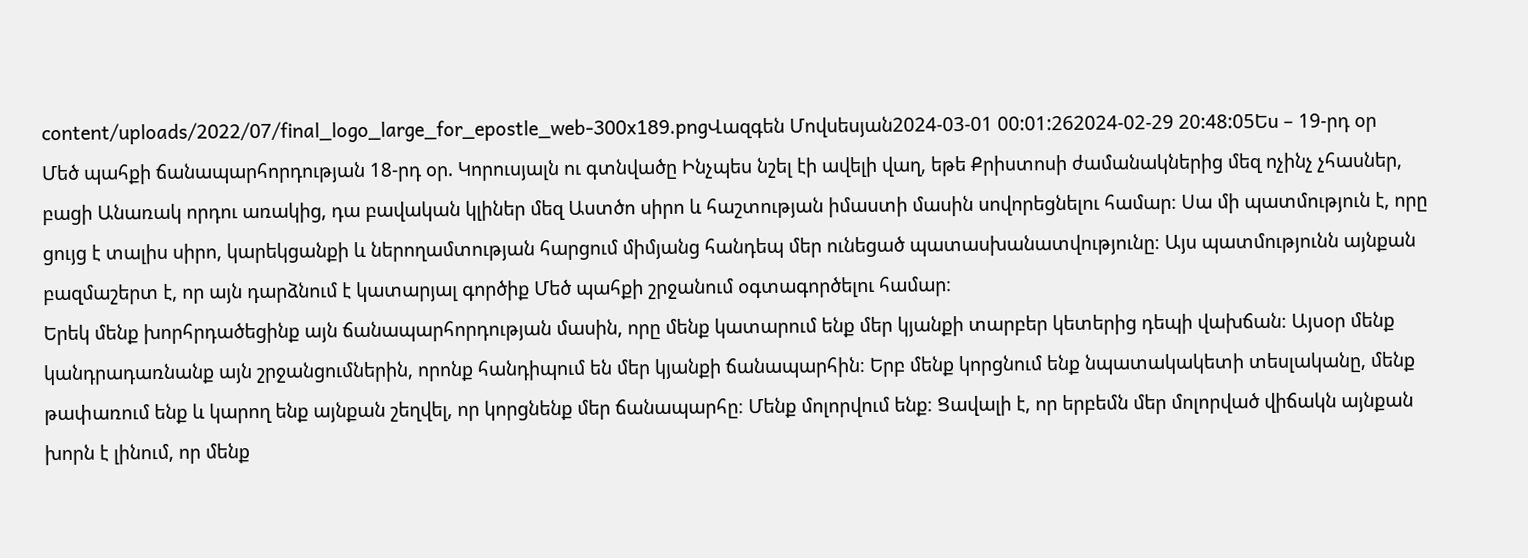content/uploads/2022/07/final_logo_large_for_epostle_web-300x189.pngՎազգեն Մովսեսյան2024-03-01 00:01:262024-02-29 20:48:05Ես – 19-րդ օր
Մեծ պահքի ճանապարհորդության 18-րդ օր. Կորուսյալն ու գտնվածը Ինչպես նշել էի ավելի վաղ, եթե Քրիստոսի ժամանակներից մեզ ոչինչ չհասներ, բացի Անառակ որդու առակից, դա բավական կլիներ մեզ Աստծո սիրո և հաշտության իմաստի մասին սովորեցնելու համար։ Սա մի պատմություն է, որը ցույց է տալիս սիրո, կարեկցանքի և ներողամտության հարցում միմյանց հանդեպ մեր ունեցած պատասխանատվությունը։ Այս պատմությունն այնքան բազմաշերտ է, որ այն դարձնում է կատարյալ գործիք Մեծ պահքի շրջանում օգտագործելու համար։
Երեկ մենք խորհրդածեցինք այն ճանապարհորդության մասին, որը մենք կատարում ենք մեր կյանքի տարբեր կետերից դեպի վախճան։ Այսօր մենք կանդրադառնանք այն շրջանցումներին, որոնք հանդիպում են մեր կյանքի ճանապարհին։ Երբ մենք կորցնում ենք նպատակակետի տեսլականը, մենք թափառում ենք և կարող ենք այնքան շեղվել, որ կորցնենք մեր ճանապարհը։ Մենք մոլորվում ենք։ Ցավալի է, որ երբեմն մեր մոլորված վիճակն այնքան խորն է լինում, որ մենք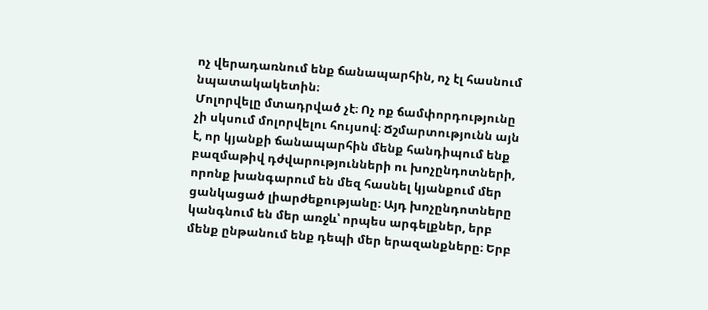ոչ վերադառնում ենք ճանապարհին, ոչ էլ հասնում նպատակակետին։
Մոլորվելը մտադրված չէ։ Ոչ ոք ճամփորդությունը չի սկսում մոլորվելու հույսով։ Ճշմարտությունն այն է, որ կյանքի ճանապարհին մենք հանդիպում ենք բազմաթիվ դժվարությունների ու խոչընդոտների, որոնք խանգարում են մեզ հասնել կյանքում մեր ցանկացած լիարժեքությանը։ Այդ խոչընդոտները կանգնում են մեր առջև՝ որպես արգելքներ, երբ մենք ընթանում ենք դեպի մեր երազանքները։ Երբ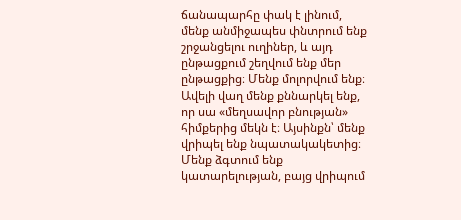ճանապարհը փակ է լինում, մենք անմիջապես փնտրում ենք շրջանցելու ուղիներ, և այդ ընթացքում շեղվում ենք մեր ընթացքից։ Մենք մոլորվում ենք։ Ավելի վաղ մենք քննարկել ենք, որ սա «մեղսավոր բնության» հիմքերից մեկն է։ Այսինքն՝ մենք վրիպել ենք նպատակակետից։ Մենք ձգտում ենք կատարելության, բայց վրիպում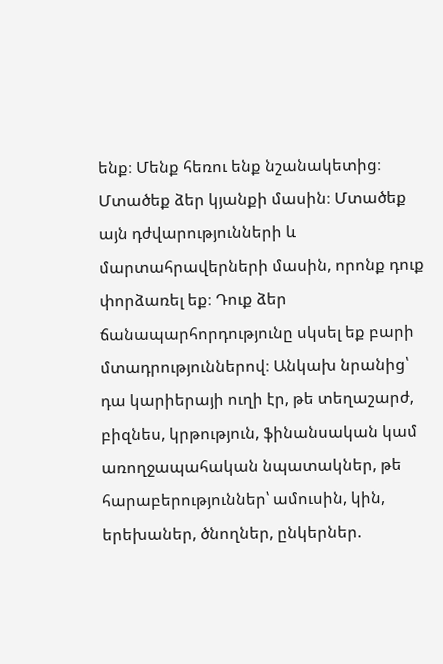ենք։ Մենք հեռու ենք նշանակետից։
Մտածեք ձեր կյանքի մասին։ Մտածեք այն դժվարությունների և մարտահրավերների մասին, որոնք դուք փորձառել եք։ Դուք ձեր ճանապարհորդությունը սկսել եք բարի մտադրություններով։ Անկախ նրանից՝ դա կարիերայի ուղի էր, թե տեղաշարժ, բիզնես, կրթություն, ֆինանսական կամ առողջապահական նպատակներ, թե հարաբերություններ՝ ամուսին, կին, երեխաներ, ծնողներ, ընկերներ.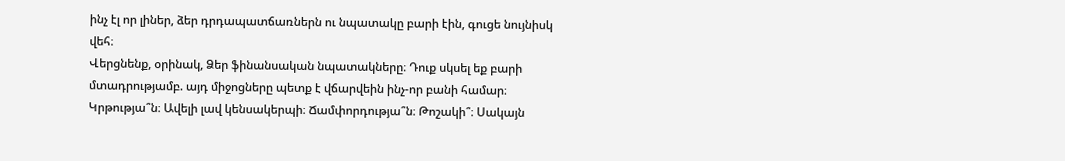ինչ էլ որ լիներ, ձեր դրդապատճառներն ու նպատակը բարի էին, գուցե նույնիսկ վեհ։
Վերցնենք, օրինակ, Ձեր ֆինանսական նպատակները։ Դուք սկսել եք բարի մտադրությամբ. այդ միջոցները պետք է վճարվեին ինչ-որ բանի համար։ Կրթությա՞ն։ Ավելի լավ կենսակերպի։ Ճամփորդությա՞ն։ Թոշակի՞։ Սակայն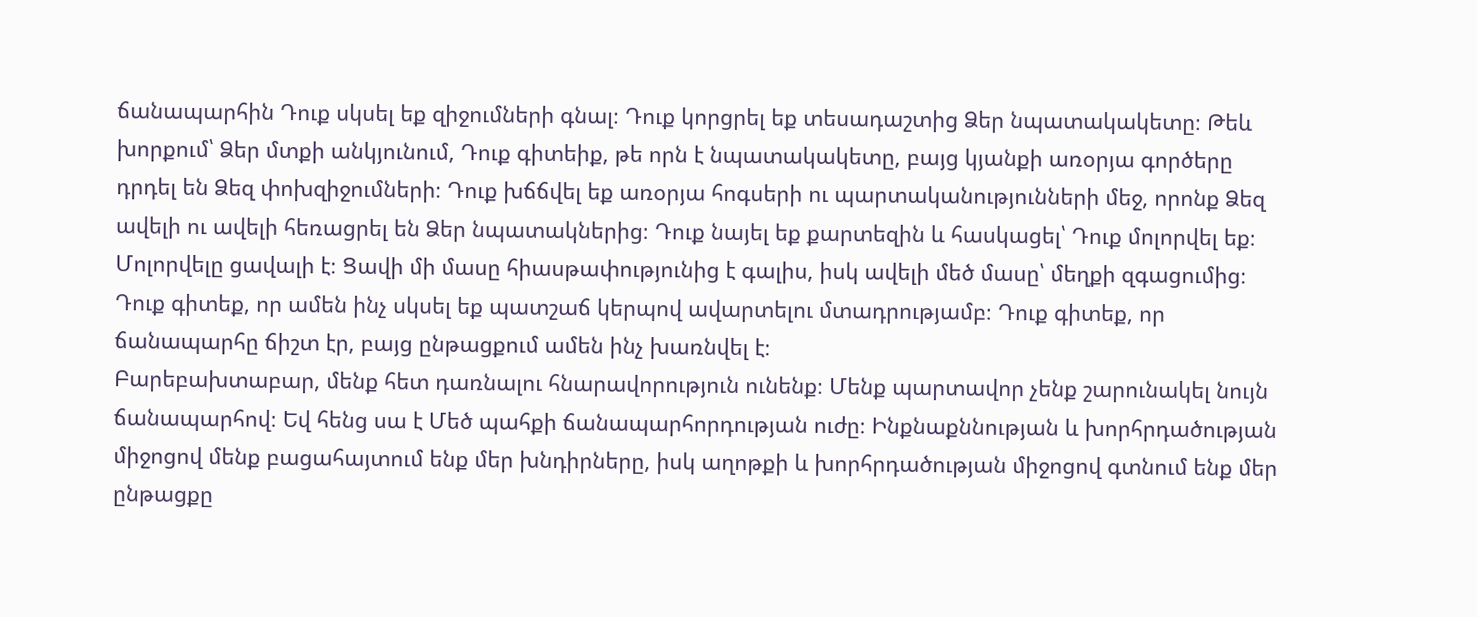ճանապարհին Դուք սկսել եք զիջումների գնալ։ Դուք կորցրել եք տեսադաշտից Ձեր նպատակակետը։ Թեև խորքում՝ Ձեր մտքի անկյունում, Դուք գիտեիք, թե որն է նպատակակետը, բայց կյանքի առօրյա գործերը դրդել են Ձեզ փոխզիջումների։ Դուք խճճվել եք առօրյա հոգսերի ու պարտականությունների մեջ, որոնք Ձեզ ավելի ու ավելի հեռացրել են Ձեր նպատակներից։ Դուք նայել եք քարտեզին և հասկացել՝ Դուք մոլորվել եք։
Մոլորվելը ցավալի է։ Ցավի մի մասը հիասթափությունից է գալիս, իսկ ավելի մեծ մասը՝ մեղքի զգացումից։ Դուք գիտեք, որ ամեն ինչ սկսել եք պատշաճ կերպով ավարտելու մտադրությամբ։ Դուք գիտեք, որ ճանապարհը ճիշտ էր, բայց ընթացքում ամեն ինչ խառնվել է։
Բարեբախտաբար, մենք հետ դառնալու հնարավորություն ունենք։ Մենք պարտավոր չենք շարունակել նույն ճանապարհով։ Եվ հենց սա է Մեծ պահքի ճանապարհորդության ուժը։ Ինքնաքննության և խորհրդածության միջոցով մենք բացահայտում ենք մեր խնդիրները, իսկ աղոթքի և խորհրդածության միջոցով գտնում ենք մեր ընթացքը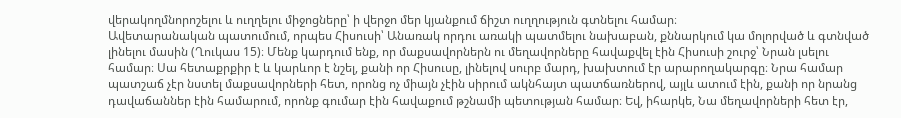վերակողմնորոշելու և ուղղելու միջոցները՝ ի վերջո մեր կյանքում ճիշտ ուղղություն գտնելու համար։
Ավետարանական պատումում, որպես Հիսուսի՝ Անառակ որդու առակի պատմելու նախաբան, քննարկում կա մոլորված և գտնված լինելու մասին (Ղուկաս 15)։ Մենք կարդում ենք, որ մաքսավորներն ու մեղավորները հավաքվել էին Հիսուսի շուրջ՝ Նրան լսելու համար։ Սա հետաքրքիր է և կարևոր է նշել, քանի որ Հիսուսը, լինելով սուրբ մարդ, խախտում էր արարողակարգը։ Նրա համար պատշաճ չէր նստել մաքսավորների հետ, որոնց ոչ միայն չէին սիրում ակնհայտ պատճառներով, այլև ատում էին, քանի որ նրանց դավաճաններ էին համարում, որոնք գումար էին հավաքում թշնամի պետության համար։ Եվ, իհարկե, Նա մեղավորների հետ էր,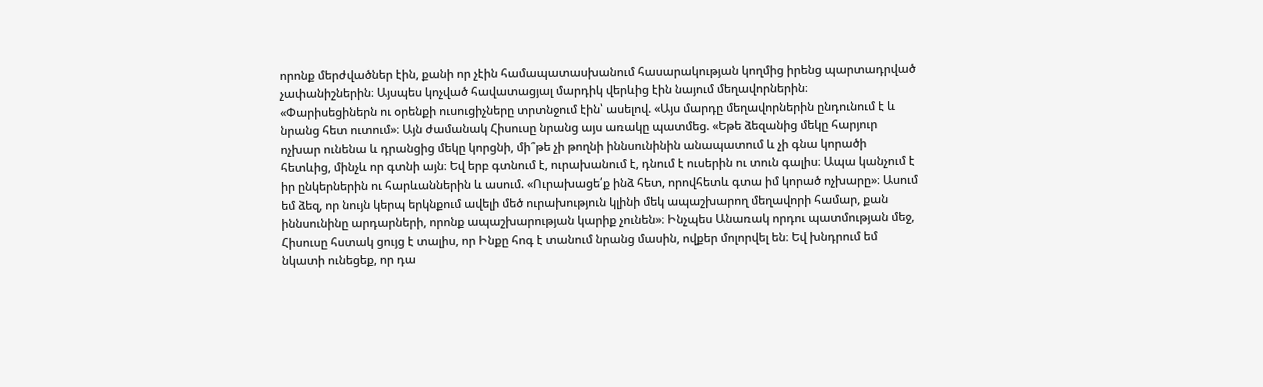որոնք մերժվածներ էին, քանի որ չէին համապատասխանում հասարակության կողմից իրենց պարտադրված չափանիշներին։ Այսպես կոչված հավատացյալ մարդիկ վերևից էին նայում մեղավորներին։
«Փարիսեցիներն ու օրենքի ուսուցիչները տրտնջում էին՝ ասելով. «Այս մարդը մեղավորներին ընդունում է և նրանց հետ ուտում»։ Այն ժամանակ Հիսուսը նրանց այս առակը պատմեց. «Եթե ձեզանից մեկը հարյուր ոչխար ունենա և դրանցից մեկը կորցնի, մի՞թե չի թողնի իննսունինին անապատում և չի գնա կորածի հետևից, մինչև որ գտնի այն։ Եվ երբ գտնում է, ուրախանում է, դնում է ուսերին ու տուն գալիս։ Ապա կանչում է իր ընկերներին ու հարևաններին և ասում. «Ուրախացե՛ք ինձ հետ, որովհետև գտա իմ կորած ոչխարը»։ Ասում եմ ձեզ, որ նույն կերպ երկնքում ավելի մեծ ուրախություն կլինի մեկ ապաշխարող մեղավորի համար, քան իննսունինը արդարների, որոնք ապաշխարության կարիք չունեն»։ Ինչպես Անառակ որդու պատմության մեջ, Հիսուսը հստակ ցույց է տալիս, որ Ինքը հոգ է տանում նրանց մասին, ովքեր մոլորվել են։ Եվ խնդրում եմ նկատի ունեցեք, որ դա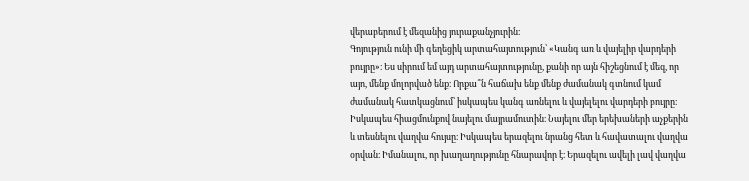վերաբերում է մեզանից յուրաքանչյուրին։
Գոյություն ունի մի գեղեցիկ արտահայտություն՝ «Կանգ առ և վայելիր վարդերի բույրը»։ Ես սիրում եմ այդ արտահայտությունը, քանի որ այն հիշեցնում է մեզ, որ այո, մենք մոլորված ենք։ Որքա՞ն հաճախ ենք մենք ժամանակ գտնում կամ ժամանակ հատկացնում՝ իսկապես կանգ առնելու և վայելելու վարդերի բույրը։ Իսկապես հիացմունքով նայելու մայրամուտին։ Նայելու մեր երեխաների աչքերին և տեսնելու վաղվա հույսը։ Իսկապես երազելու նրանց հետ և հավատալու վաղվա օրվան։ Իմանալու, որ խաղաղությունը հնարավոր է։ Երազելու ավելի լավ վաղվա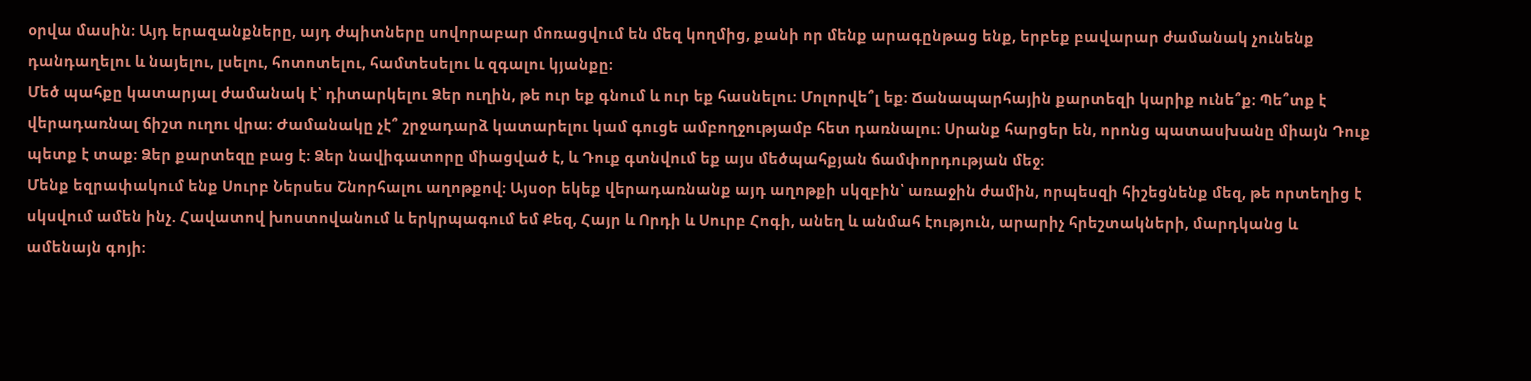օրվա մասին։ Այդ երազանքները, այդ ժպիտները սովորաբար մոռացվում են մեզ կողմից, քանի որ մենք արագընթաց ենք, երբեք բավարար ժամանակ չունենք դանդաղելու և նայելու, լսելու, հոտոտելու, համտեսելու և զգալու կյանքը։
Մեծ պահքը կատարյալ ժամանակ է՝ դիտարկելու Ձեր ուղին, թե ուր եք գնում և ուր եք հասնելու։ Մոլորվե՞լ եք։ Ճանապարհային քարտեզի կարիք ունե՞ք։ Պե՞տք է վերադառնալ ճիշտ ուղու վրա։ Ժամանակը չէ՞ շրջադարձ կատարելու կամ գուցե ամբողջությամբ հետ դառնալու։ Սրանք հարցեր են, որոնց պատասխանը միայն Դուք պետք է տաք։ Ձեր քարտեզը բաց է։ Ձեր նավիգատորը միացված է, և Դուք գտնվում եք այս մեծպահքյան ճամփորդության մեջ։
Մենք եզրափակում ենք Սուրբ Ներսես Շնորհալու աղոթքով։ Այսօր եկեք վերադառնանք այդ աղոթքի սկզբին՝ առաջին ժամին, որպեսզի հիշեցնենք մեզ, թե որտեղից է սկսվում ամեն ինչ. Հավատով խոստովանում և երկրպագում եմ Քեզ, Հայր և Որդի և Սուրբ Հոգի, անեղ և անմահ էություն, արարիչ հրեշտակների, մարդկանց և ամենայն գոյի։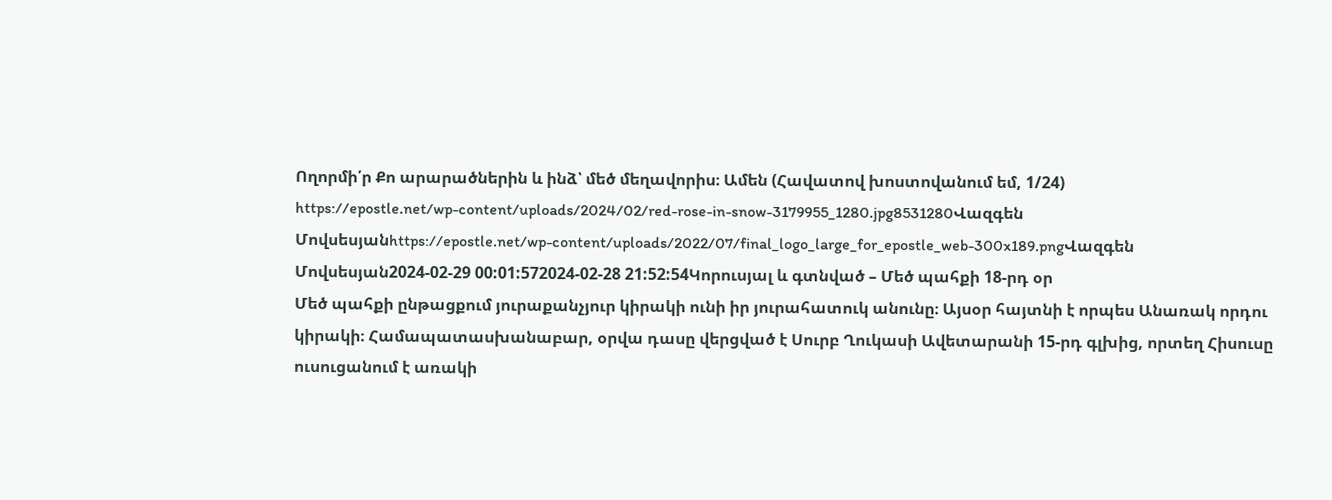Ողորմի՛ր Քո արարածներին և ինձ՝ մեծ մեղավորիս։ Ամեն (Հավատով խոստովանում եմ, 1/24)
https://epostle.net/wp-content/uploads/2024/02/red-rose-in-snow-3179955_1280.jpg8531280Վազգեն Մովսեսյանhttps://epostle.net/wp-content/uploads/2022/07/final_logo_large_for_epostle_web-300x189.pngՎազգեն Մովսեսյան2024-02-29 00:01:572024-02-28 21:52:54Կորուսյալ և գտնված – Մեծ պահքի 18-րդ օր
Մեծ պահքի ընթացքում յուրաքանչյուր կիրակի ունի իր յուրահատուկ անունը։ Այսօր հայտնի է որպես Անառակ որդու կիրակի։ Համապատասխանաբար, օրվա դասը վերցված է Սուրբ Ղուկասի Ավետարանի 15-րդ գլխից, որտեղ Հիսուսը ուսուցանում է առակի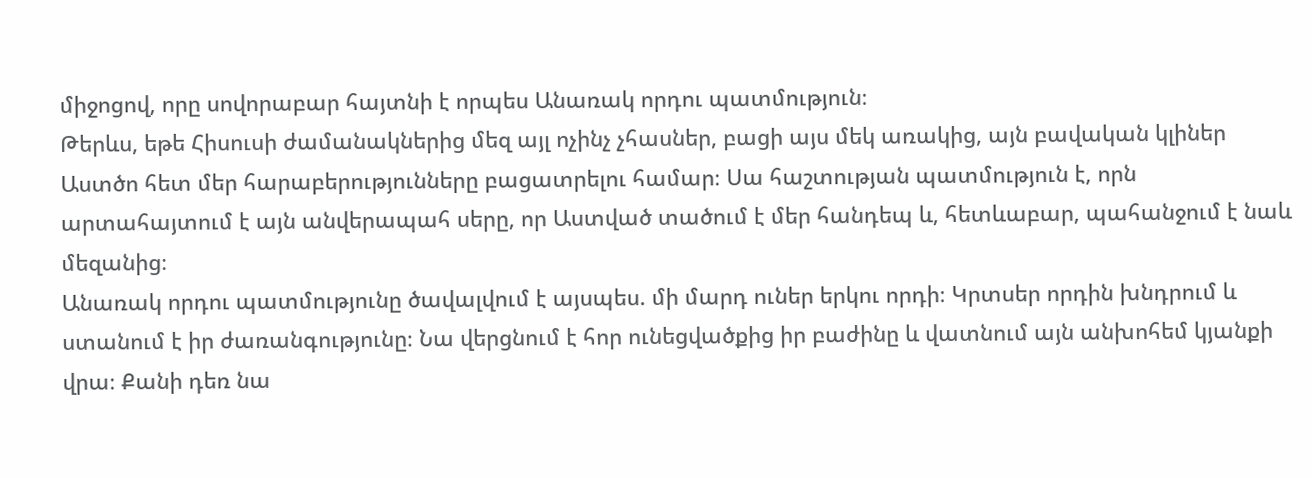միջոցով, որը սովորաբար հայտնի է որպես Անառակ որդու պատմություն։
Թերևս, եթե Հիսուսի ժամանակներից մեզ այլ ոչինչ չհասներ, բացի այս մեկ առակից, այն բավական կլիներ Աստծո հետ մեր հարաբերությունները բացատրելու համար։ Սա հաշտության պատմություն է, որն արտահայտում է այն անվերապահ սերը, որ Աստված տածում է մեր հանդեպ և, հետևաբար, պահանջում է նաև մեզանից։
Անառակ որդու պատմությունը ծավալվում է այսպես. մի մարդ ուներ երկու որդի։ Կրտսեր որդին խնդրում և ստանում է իր ժառանգությունը։ Նա վերցնում է հոր ունեցվածքից իր բաժինը և վատնում այն անխոհեմ կյանքի վրա։ Քանի դեռ նա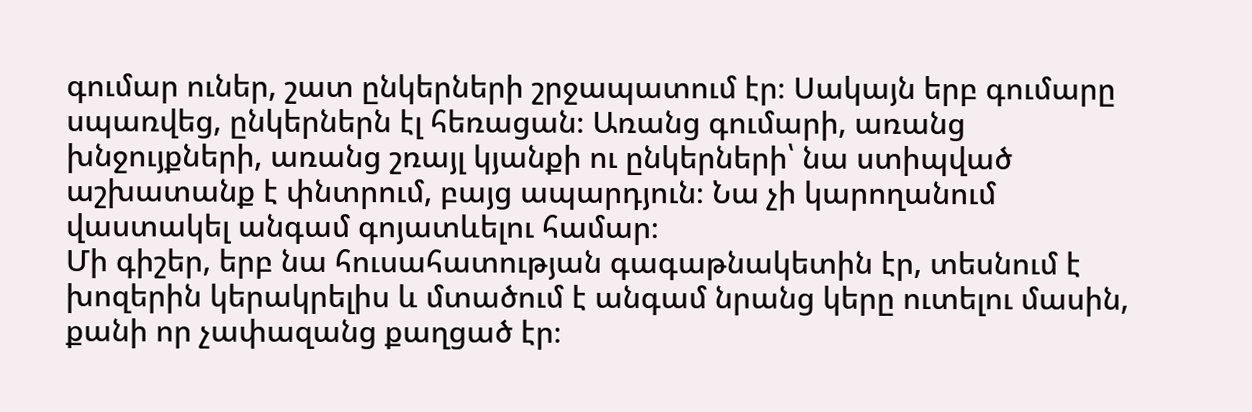գումար ուներ, շատ ընկերների շրջապատում էր։ Սակայն երբ գումարը սպառվեց, ընկերներն էլ հեռացան։ Առանց գումարի, առանց խնջույքների, առանց շռայլ կյանքի ու ընկերների՝ նա ստիպված աշխատանք է փնտրում, բայց ապարդյուն։ Նա չի կարողանում վաստակել անգամ գոյատևելու համար։
Մի գիշեր, երբ նա հուսահատության գագաթնակետին էր, տեսնում է խոզերին կերակրելիս և մտածում է անգամ նրանց կերը ուտելու մասին, քանի որ չափազանց քաղցած էր։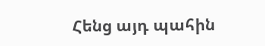Հենց այդ պահին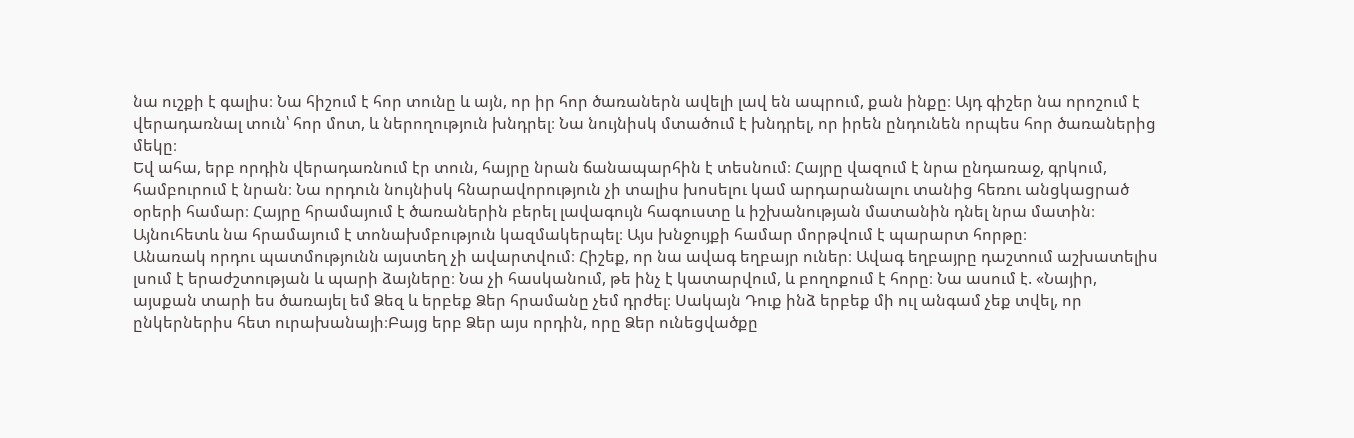նա ուշքի է գալիս։ Նա հիշում է հոր տունը և այն, որ իր հոր ծառաներն ավելի լավ են ապրում, քան ինքը։ Այդ գիշեր նա որոշում է վերադառնալ տուն՝ հոր մոտ, և ներողություն խնդրել։ Նա նույնիսկ մտածում է խնդրել, որ իրեն ընդունեն որպես հոր ծառաներից մեկը։
Եվ ահա, երբ որդին վերադառնում էր տուն, հայրը նրան ճանապարհին է տեսնում։ Հայրը վազում է նրա ընդառաջ, գրկում, համբուրում է նրան։ Նա որդուն նույնիսկ հնարավորություն չի տալիս խոսելու կամ արդարանալու տանից հեռու անցկացրած օրերի համար։ Հայրը հրամայում է ծառաներին բերել լավագույն հագուստը և իշխանության մատանին դնել նրա մատին։ Այնուհետև նա հրամայում է տոնախմբություն կազմակերպել։ Այս խնջույքի համար մորթվում է պարարտ հորթը։
Անառակ որդու պատմությունն այստեղ չի ավարտվում։ Հիշեք, որ նա ավագ եղբայր ուներ։ Ավագ եղբայրը դաշտում աշխատելիս լսում է երաժշտության և պարի ձայները։ Նա չի հասկանում, թե ինչ է կատարվում, և բողոքում է հորը։ Նա ասում է. «Նայիր, այսքան տարի ես ծառայել եմ Ձեզ և երբեք Ձեր հրամանը չեմ դրժել։ Սակայն Դուք ինձ երբեք մի ուլ անգամ չեք տվել, որ ընկերներիս հետ ուրախանայի։Բայց երբ Ձեր այս որդին, որը Ձեր ունեցվածքը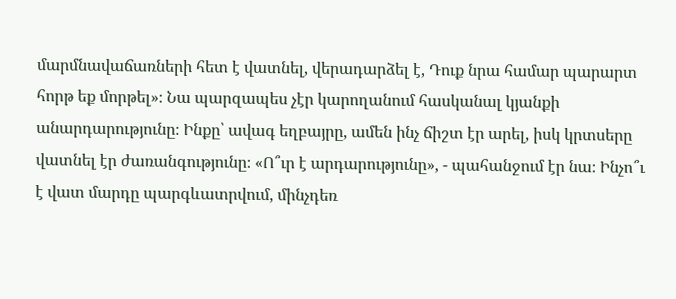մարմնավաճառների հետ է վատնել, վերադարձել է, Դուք նրա համար պարարտ հորթ եք մորթել»։ Նա պարզապես չէր կարողանում հասկանալ կյանքի անարդարությունը։ Ինքը՝ ավագ եղբայրը, ամեն ինչ ճիշտ էր արել, իսկ կրտսերը վատնել էր ժառանգությունը։ «Ո՞ւր է արդարությունը», - պահանջում էր նա։ Ինչո՞ւ է վատ մարդը պարգևատրվում, մինչդեռ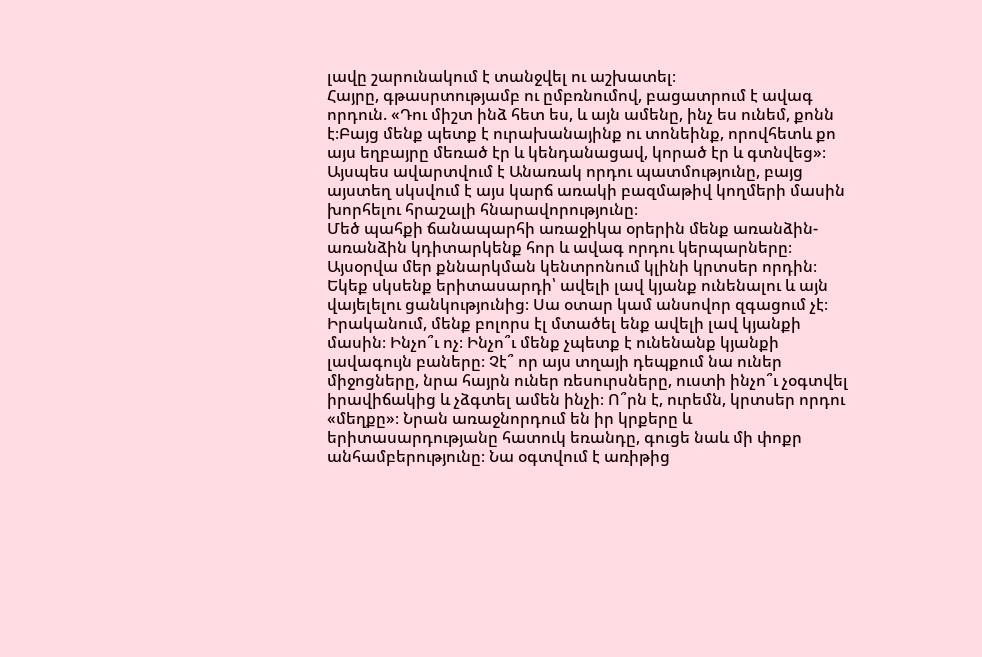լավը շարունակում է տանջվել ու աշխատել։
Հայրը, գթասրտությամբ ու ըմբռնումով, բացատրում է ավագ որդուն. «Դու միշտ ինձ հետ ես, և այն ամենը, ինչ ես ունեմ, քոնն է։Բայց մենք պետք է ուրախանայինք ու տոնեինք, որովհետև քո այս եղբայրը մեռած էր և կենդանացավ, կորած էր և գտնվեց»։
Այսպես ավարտվում է Անառակ որդու պատմությունը, բայց այստեղ սկսվում է այս կարճ առակի բազմաթիվ կողմերի մասին խորհելու հրաշալի հնարավորությունը։
Մեծ պահքի ճանապարհի առաջիկա օրերին մենք առանձին-առանձին կդիտարկենք հոր և ավագ որդու կերպարները։ Այսօրվա մեր քննարկման կենտրոնում կլինի կրտսեր որդին։ Եկեք սկսենք երիտասարդի՝ ավելի լավ կյանք ունենալու և այն վայելելու ցանկությունից։ Սա օտար կամ անսովոր զգացում չէ։ Իրականում, մենք բոլորս էլ մտածել ենք ավելի լավ կյանքի մասին։ Ինչո՞ւ ոչ։ Ինչո՞ւ մենք չպետք է ունենանք կյանքի լավագույն բաները։ Չէ՞ որ այս տղայի դեպքում նա ուներ միջոցները, նրա հայրն ուներ ռեսուրսները, ուստի ինչո՞ւ չօգտվել իրավիճակից և չձգտել ամեն ինչի։ Ո՞րն է, ուրեմն, կրտսեր որդու «մեղքը»։ Նրան առաջնորդում են իր կրքերը և երիտասարդությանը հատուկ եռանդը, գուցե նաև մի փոքր անհամբերությունը։ Նա օգտվում է առիթից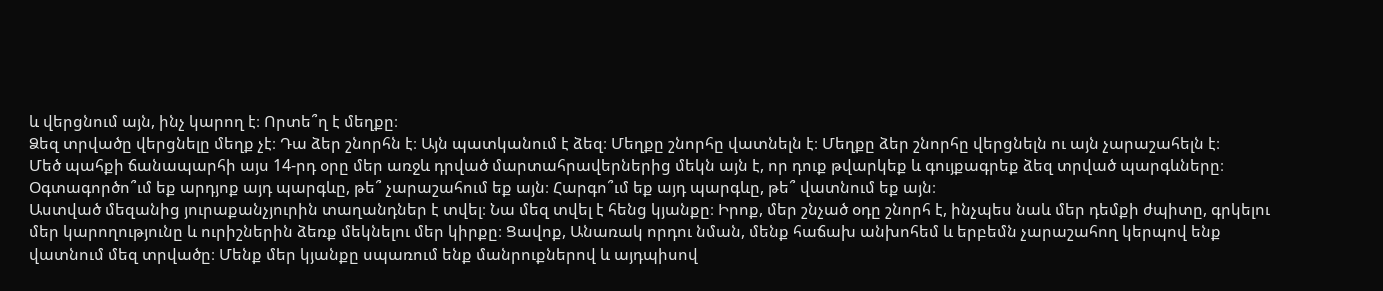և վերցնում այն, ինչ կարող է։ Որտե՞ղ է մեղքը։
Ձեզ տրվածը վերցնելը մեղք չէ։ Դա ձեր շնորհն է։ Այն պատկանում է ձեզ։ Մեղքը շնորհը վատնելն է։ Մեղքը ձեր շնորհը վերցնելն ու այն չարաշահելն է։
Մեծ պահքի ճանապարհի այս 14-րդ օրը մեր առջև դրված մարտահրավերներից մեկն այն է, որ դուք թվարկեք և գույքագրեք ձեզ տրված պարգևները։ Օգտագործո՞ւմ եք արդյոք այդ պարգևը, թե՞ չարաշահում եք այն։ Հարգո՞ւմ եք այդ պարգևը, թե՞ վատնում եք այն։
Աստված մեզանից յուրաքանչյուրին տաղանդներ է տվել։ Նա մեզ տվել է հենց կյանքը։ Իրոք, մեր շնչած օդը շնորհ է, ինչպես նաև մեր դեմքի ժպիտը, գրկելու մեր կարողությունը և ուրիշներին ձեռք մեկնելու մեր կիրքը։ Ցավոք, Անառակ որդու նման, մենք հաճախ անխոհեմ և երբեմն չարաշահող կերպով ենք վատնում մեզ տրվածը։ Մենք մեր կյանքը սպառում ենք մանրուքներով և այդպիսով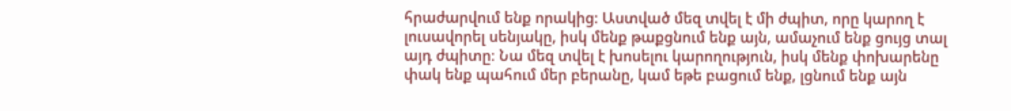հրաժարվում ենք որակից։ Աստված մեզ տվել է մի ժպիտ, որը կարող է լուսավորել սենյակը, իսկ մենք թաքցնում ենք այն, ամաչում ենք ցույց տալ այդ ժպիտը։ Նա մեզ տվել է խոսելու կարողություն, իսկ մենք փոխարենը փակ ենք պահում մեր բերանը, կամ եթե բացում ենք, լցնում ենք այն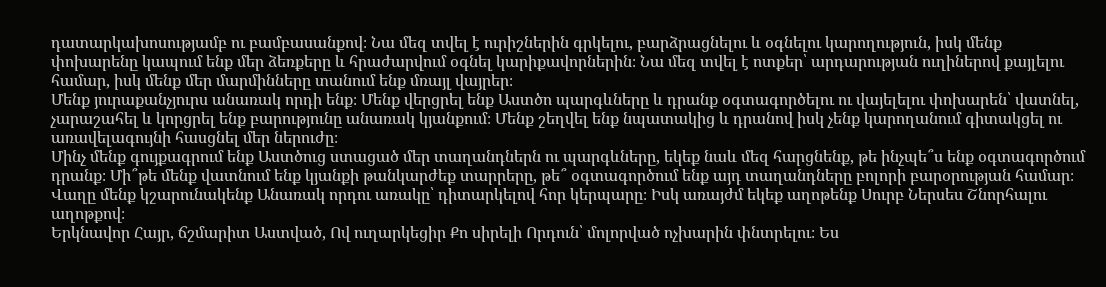դատարկախոսությամբ ու բամբասանքով։ Նա մեզ տվել է ուրիշներին գրկելու, բարձրացնելու և օգնելու կարողություն, իսկ մենք փոխարենը կապում ենք մեր ձեռքերը և հրաժարվում օգնել կարիքավորներին։ Նա մեզ տվել է ոտքեր՝ արդարության ուղիներով քայլելու համար, իսկ մենք մեր մարմինները տանում ենք մռայլ վայրեր։
Մենք յուրաքանչյուրս անառակ որդի ենք։ Մենք վերցրել ենք Աստծո պարգևները և դրանք օգտագործելու ու վայելելու փոխարեն՝ վատնել, չարաշահել և կորցրել ենք բարությունը անառակ կյանքում։ Մենք շեղվել ենք նպատակից և դրանով իսկ չենք կարողանում գիտակցել ու առավելագույնի հասցնել մեր ներուժը։
Մինչ մենք գույքագրում ենք Աստծուց ստացած մեր տաղանդներն ու պարգևները, եկեք նաև մեզ հարցնենք, թե ինչպե՞ս ենք օգտագործում դրանք։ Մի՞թե մենք վատնում ենք կյանքի թանկարժեք տարրերը, թե՞ օգտագործում ենք այդ տաղանդները բոլորի բարօրության համար։
Վաղը մենք կշարունակենք Անառակ որդու առակը՝ դիտարկելով հոր կերպարը։ Իսկ առայժմ եկեք աղոթենք Սուրբ Ներսես Շնորհալու աղոթքով։
Երկնավոր Հայր, ճշմարիտ Աստված, Ով ուղարկեցիր Քո սիրելի Որդուն՝ մոլորված ոչխարին փնտրելու։ Ես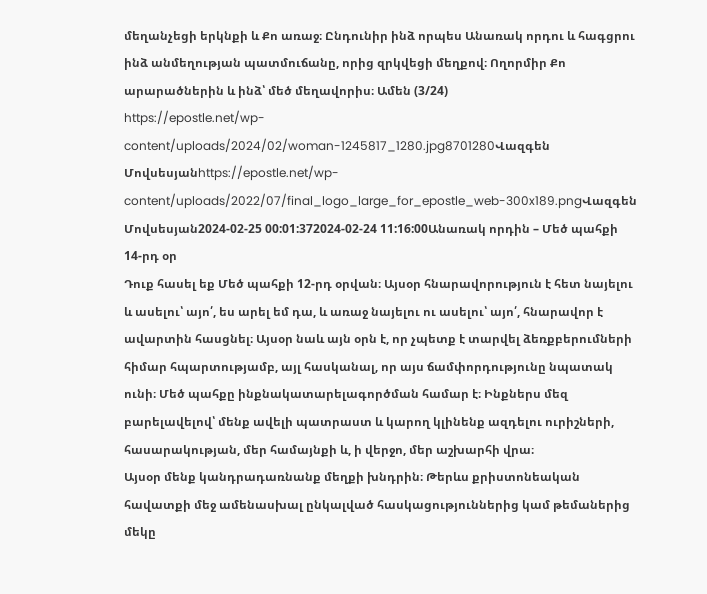մեղանչեցի երկնքի և Քո առաջ։ Ընդունիր ինձ որպես Անառակ որդու և հագցրու ինձ անմեղության պատմուճանը, որից զրկվեցի մեղքով։ Ողորմիր Քո արարածներին և ինձ՝ մեծ մեղավորիս։ Ամեն (3/24)
https://epostle.net/wp-content/uploads/2024/02/woman-1245817_1280.jpg8701280Վազգեն Մովսեսյանhttps://epostle.net/wp-content/uploads/2022/07/final_logo_large_for_epostle_web-300x189.pngՎազգեն Մովսեսյան2024-02-25 00:01:372024-02-24 11:16:00Անառակ որդին – Մեծ պահքի 14-րդ օր
Դուք հասել եք Մեծ պահքի 12-րդ օրվան։ Այսօր հնարավորություն է հետ նայելու և ասելու՝ այո՛, ես արել եմ դա, և առաջ նայելու ու ասելու՝ այո՛, հնարավոր է ավարտին հասցնել։ Այսօր նաև այն օրն է, որ չպետք է տարվել ձեռքբերումների հիմար հպարտությամբ, այլ հասկանալ, որ այս ճամփորդությունը նպատակ ունի։ Մեծ պահքը ինքնակատարելագործման համար է։ Ինքներս մեզ բարելավելով՝ մենք ավելի պատրաստ և կարող կլինենք ազդելու ուրիշների, հասարակության, մեր համայնքի և, ի վերջո, մեր աշխարհի վրա։
Այսօր մենք կանդրադառնանք մեղքի խնդրին։ Թերևս քրիստոնեական հավատքի մեջ ամենասխալ ընկալված հասկացություններից կամ թեմաներից մեկը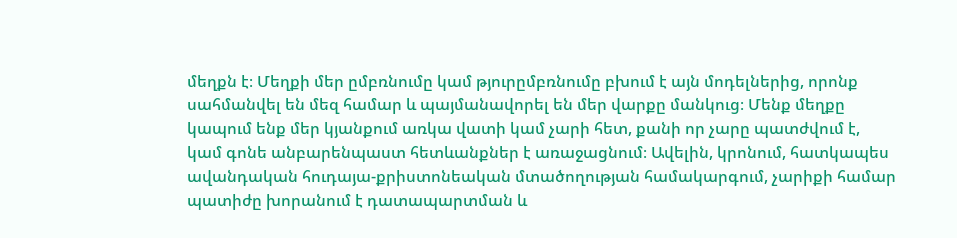մեղքն է։ Մեղքի մեր ըմբռնումը կամ թյուրըմբռնումը բխում է այն մոդելներից, որոնք սահմանվել են մեզ համար և պայմանավորել են մեր վարքը մանկուց։ Մենք մեղքը կապում ենք մեր կյանքում առկա վատի կամ չարի հետ, քանի որ չարը պատժվում է, կամ գոնե անբարենպաստ հետևանքներ է առաջացնում։ Ավելին, կրոնում, հատկապես ավանդական հուդայա-քրիստոնեական մտածողության համակարգում, չարիքի համար պատիժը խորանում է դատապարտման և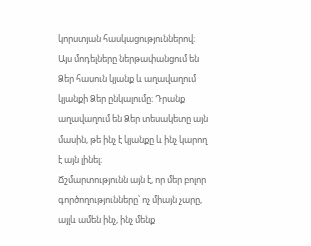կորստյան հասկացություններով։ Այս մոդելները ներթափանցում են Ձեր հասուն կյանք և աղավաղում կյանքի Ձեր ընկալումը։ Դրանք աղավաղում են Ձեր տեսակետը այն մասին, թե ինչ է կյանքը և ինչ կարող է այն լինել։
Ճշմարտությունն այն է, որ մեր բոլոր գործողությունները՝ ոչ միայն չարը, այլև ամեն ինչ, ինչ մենք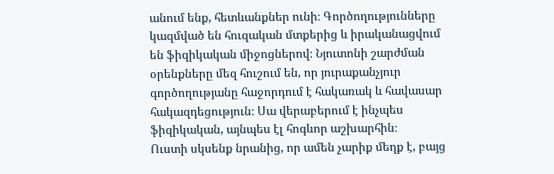անում ենք, հետևանքներ ունի։ Գործողությունները կազմված են հուզական մտքերից և իրականացվում են ֆիզիկական միջոցներով։ Նյուտոնի շարժման օրենքները մեզ հուշում են, որ յուրաքանչյուր գործողությանը հաջորդում է հակառակ և հավասար հակազդեցություն։ Սա վերաբերում է ինչպես ֆիզիկական, այնպես էլ հոգևոր աշխարհին։
Ուստի սկսենք նրանից, որ ամեն չարիք մեղք է, բայց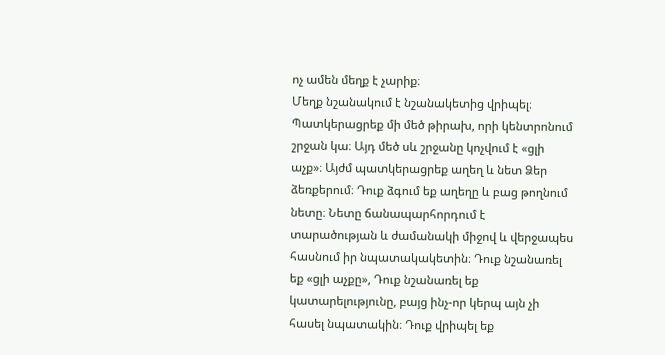ոչ ամեն մեղք է չարիք։
Մեղք նշանակում է նշանակետից վրիպել։ Պատկերացրեք մի մեծ թիրախ, որի կենտրոնում շրջան կա։ Այդ մեծ սև շրջանը կոչվում է «ցլի աչք»։ Այժմ պատկերացրեք աղեղ և նետ Ձեր ձեռքերում։ Դուք ձգում եք աղեղը և բաց թողնում նետը։ Նետը ճանապարհորդում է տարածության և ժամանակի միջով և վերջապես հասնում իր նպատակակետին։ Դուք նշանառել եք «ցլի աչքը», Դուք նշանառել եք կատարելությունը, բայց ինչ-որ կերպ այն չի հասել նպատակին։ Դուք վրիպել եք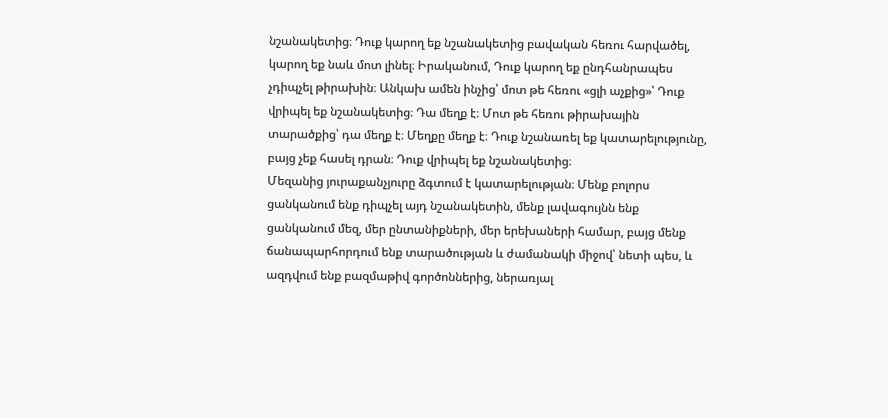նշանակետից։ Դուք կարող եք նշանակետից բավական հեռու հարվածել, կարող եք նաև մոտ լինել։ Իրականում, Դուք կարող եք ընդհանրապես չդիպչել թիրախին։ Անկախ ամեն ինչից՝ մոտ թե հեռու «ցլի աչքից»՝ Դուք վրիպել եք նշանակետից։ Դա մեղք է։ Մոտ թե հեռու թիրախային տարածքից՝ դա մեղք է։ Մեղքը մեղք է։ Դուք նշանառել եք կատարելությունը, բայց չեք հասել դրան։ Դուք վրիպել եք նշանակետից։
Մեզանից յուրաքանչյուրը ձգտում է կատարելության։ Մենք բոլորս ցանկանում ենք դիպչել այդ նշանակետին, մենք լավագույնն ենք ցանկանում մեզ, մեր ընտանիքների, մեր երեխաների համար, բայց մենք ճանապարհորդում ենք տարածության և ժամանակի միջով՝ նետի պես, և ազդվում ենք բազմաթիվ գործոններից, ներառյալ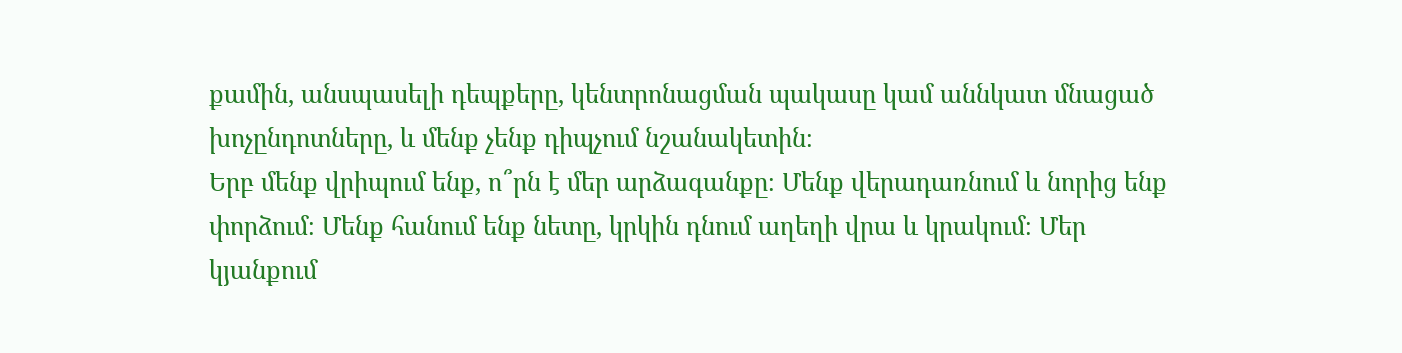քամին, անսպասելի դեպքերը, կենտրոնացման պակասը կամ աննկատ մնացած խոչընդոտները, և մենք չենք դիպչում նշանակետին։
Երբ մենք վրիպում ենք, ո՞րն է մեր արձագանքը։ Մենք վերադառնում և նորից ենք փորձում։ Մենք հանում ենք նետը, կրկին դնում աղեղի վրա և կրակում։ Մեր կյանքում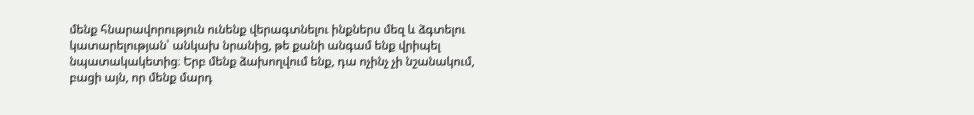մենք հնարավորություն ունենք վերագտնելու ինքներս մեզ և ձգտելու կատարելության՝ անկախ նրանից, թե քանի անգամ ենք վրիպել նպատակակետից։ Երբ մենք ձախողվում ենք, դա ոչինչ չի նշանակում, բացի այն, որ մենք մարդ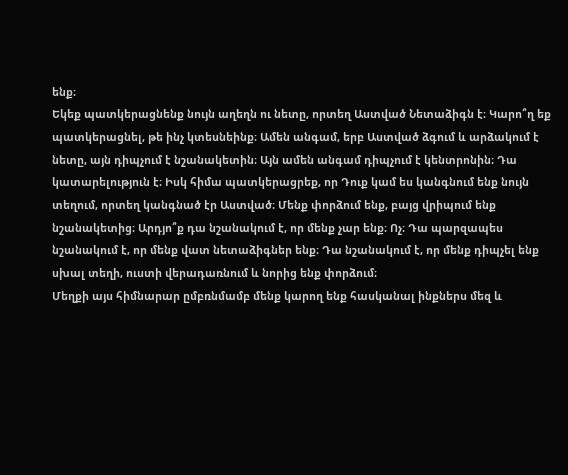ենք։
Եկեք պատկերացնենք նույն աղեղն ու նետը, որտեղ Աստված Նետաձիգն է։ Կարո՞ղ եք պատկերացնել, թե ինչ կտեսնեինք։ Ամեն անգամ, երբ Աստված ձգում և արձակում է նետը, այն դիպչում է նշանակետին։ Այն ամեն անգամ դիպչում է կենտրոնին։ Դա կատարելություն է։ Իսկ հիմա պատկերացրեք, որ Դուք կամ ես կանգնում ենք նույն տեղում, որտեղ կանգնած էր Աստված։ Մենք փորձում ենք, բայց վրիպում ենք նշանակետից։ Արդյո՞ք դա նշանակում է, որ մենք չար ենք։ Ոչ։ Դա պարզապես նշանակում է, որ մենք վատ նետաձիգներ ենք։ Դա նշանակում է, որ մենք դիպչել ենք սխալ տեղի, ուստի վերադառնում և նորից ենք փորձում։
Մեղքի այս հիմնարար ըմբռնմամբ մենք կարող ենք հասկանալ ինքներս մեզ և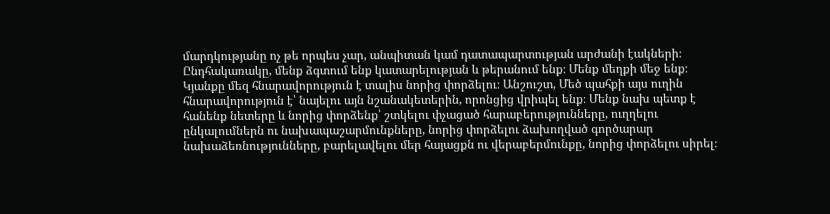մարդկությանը ոչ թե որպես չար, անպիտան կամ դատապարտության արժանի էակների։ Ընդհակառակը, մենք ձգտում ենք կատարելության և թերանում ենք։ Մենք մեղքի մեջ ենք։
Կյանքը մեզ հնարավորություն է տալիս նորից փորձելու։ Անշուշտ, Մեծ պահքի այս ուղին հնարավորություն է՝ նայելու այն նշանակետերին, որոնցից վրիպել ենք։ Մենք նախ պետք է հանենք նետերը և նորից փորձենք՝ շտկելու փչացած հարաբերությունները, ուղղելու ընկալումներն ու նախապաշարմունքները, նորից փորձելու ձախողված գործարար նախաձեռնությունները, բարելավելու մեր հայացքն ու վերաբերմունքը, նորից փորձելու սիրել։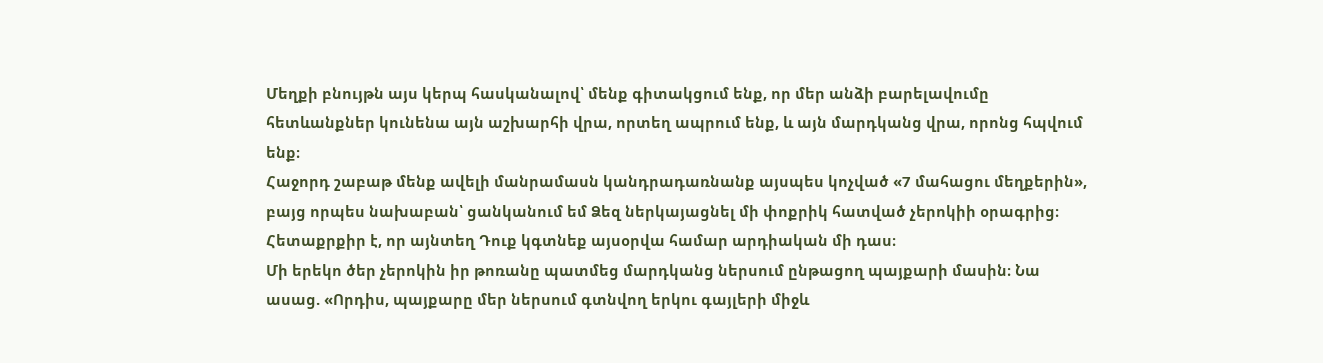Մեղքի բնույթն այս կերպ հասկանալով՝ մենք գիտակցում ենք, որ մեր անձի բարելավումը հետևանքներ կունենա այն աշխարհի վրա, որտեղ ապրում ենք, և այն մարդկանց վրա, որոնց հպվում ենք։
Հաջորդ շաբաթ մենք ավելի մանրամասն կանդրադառնանք այսպես կոչված «7 մահացու մեղքերին», բայց որպես նախաբան՝ ցանկանում եմ Ձեզ ներկայացնել մի փոքրիկ հատված չերոկիի օրագրից։ Հետաքրքիր է, որ այնտեղ Դուք կգտնեք այսօրվա համար արդիական մի դաս։
Մի երեկո ծեր չերոկին իր թոռանը պատմեց մարդկանց ներսում ընթացող պայքարի մասին։ Նա ասաց. «Որդիս, պայքարը մեր ներսում գտնվող երկու գայլերի միջև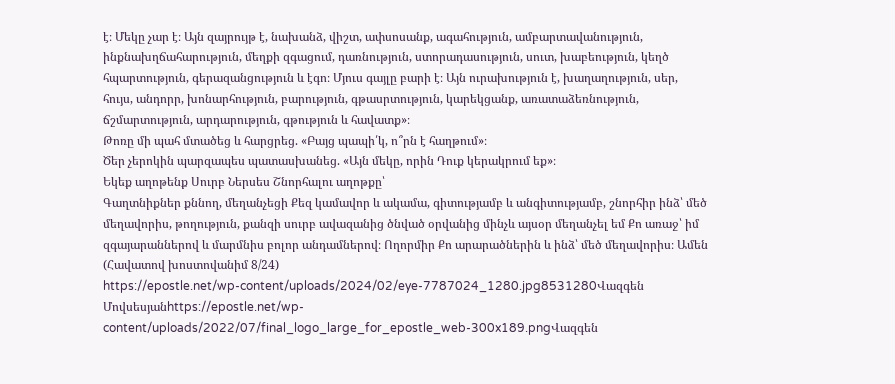է։ Մեկը չար է։ Այն զայրույթ է, նախանձ, վիշտ, ափսոսանք, ագահություն, ամբարտավանություն, ինքնախղճահարություն, մեղքի զգացում, դառնություն, ստորադասություն, սուտ, խաբեություն, կեղծ հպարտություն, գերազանցություն և էգո։ Մյուս գայլը բարի է։ Այն ուրախություն է, խաղաղություն, սեր, հույս, անդորր, խոնարհություն, բարություն, գթասրտություն, կարեկցանք, առատաձեռնություն, ճշմարտություն, արդարություն, գթություն և հավատք»։
Թոռը մի պահ մտածեց և հարցրեց. «Բայց պապի՛կ, ո՞րն է հաղթում»։
Ծեր չերոկին պարզապես պատասխանեց. «Այն մեկը, որին Դուք կերակրում եք»։
Եկեք աղոթենք Սուրբ Ներսես Շնորհալու աղոթքը՝
Գաղտնիքներ քննող, մեղանչեցի Քեզ կամավոր և ակամա, գիտությամբ և անգիտությամբ, շնորհիր ինձ՝ մեծ մեղավորիս, թողություն, քանզի սուրբ ավազանից ծնված օրվանից մինչև այսօր մեղանչել եմ Քո առաջ՝ իմ զգայարաններով և մարմնիս բոլոր անդամներով։ Ողորմիր Քո արարածներին և ինձ՝ մեծ մեղավորիս։ Ամեն (Հավատով խոստովանիմ 8/24)
https://epostle.net/wp-content/uploads/2024/02/eye-7787024_1280.jpg8531280Վազգեն Մովսեսյանhttps://epostle.net/wp-content/uploads/2022/07/final_logo_large_for_epostle_web-300x189.pngՎազգեն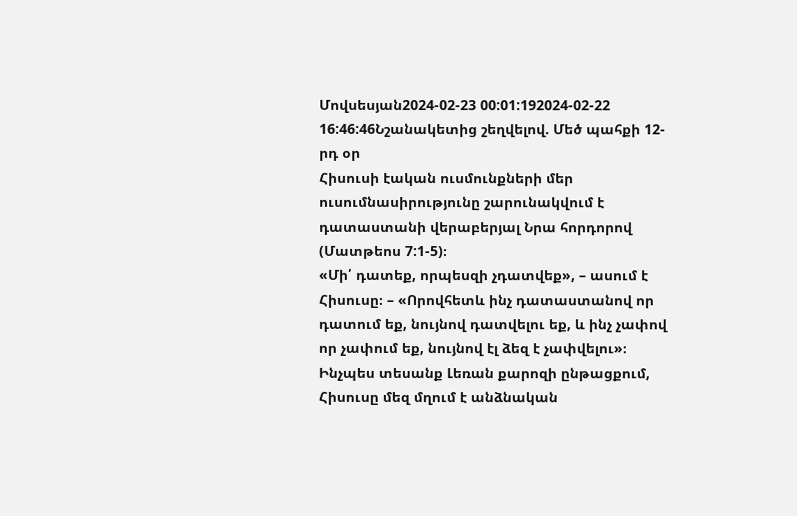Մովսեսյան2024-02-23 00:01:192024-02-22 16:46:46Նշանակետից շեղվելով. Մեծ պահքի 12-րդ օր
Հիսուսի էական ուսմունքների մեր ուսումնասիրությունը շարունակվում է դատաստանի վերաբերյալ Նրա հորդորով (Մատթեոս 7:1-5)։
«Մի՛ դատեք, որպեսզի չդատվեք», – ասում է Հիսուսը։ – «Որովհետև ինչ դատաստանով որ դատում եք, նույնով դատվելու եք, և ինչ չափով որ չափում եք, նույնով էլ ձեզ է չափվելու»։
Ինչպես տեսանք Լեռան քարոզի ընթացքում, Հիսուսը մեզ մղում է անձնական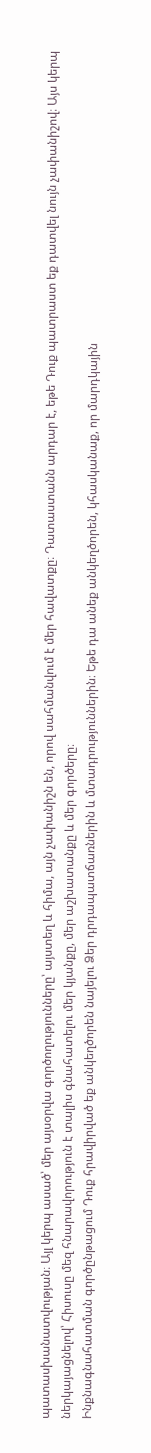պատասխանատվության։ Այլ կերպ ասած՝ մեր այսօրվա գործողությունները՝ այստեղ և հիմա, այն չափանիշն են, որով սահմանվում է մեր հավատքը։ Դատաստանն արդար է, եթե Դուք պատրաստ եք դատվել նույն չափանիշով։ Այս կերպ ներկայացնելով՝ Հիսուսը մեզ հնարավորություն է տալիս գնահատելու մեր կյանքը, մեր աշխատանքը և մեր գործերը։
Ինքնագնահատման գործընթացում Դուք հրավիրված եք անկեղծորեն նայելու Ձեր դրդապատճառներին և մտադրություններին։ Եթե դա անեք անկեղծորեն, կհասկանաք, որ մարդկային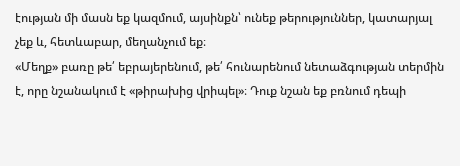էության մի մասն եք կազմում, այսինքն՝ ունեք թերություններ, կատարյալ չեք և, հետևաբար, մեղանչում եք։
«Մեղք» բառը թե՛ եբրայերենում, թե՛ հունարենում նետաձգության տերմին է, որը նշանակում է «թիրախից վրիպել»։ Դուք նշան եք բռնում դեպի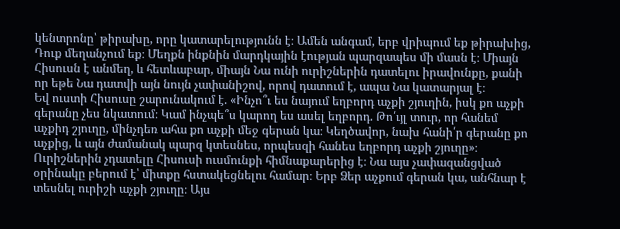կենտրոնը՝ թիրախը, որը կատարելությունն է։ Ամեն անգամ, երբ վրիպում եք թիրախից, Դուք մեղանչում եք։ Մեղքն ինքնին մարդկային էության պարզապես մի մասն է։ Միայն Հիսուսն է անմեղ, և հետևաբար, միայն Նա ունի ուրիշներին դատելու իրավունքը, քանի որ եթե Նա դատվի այն նույն չափանիշով, որով դատում է, ապա Նա կատարյալ է։
Եվ ուստի Հիսուսը շարունակում է. «Ինչո՞ւ ես նայում եղբորդ աչքի շյուղին, իսկ քո աչքի գերանը չես նկատում։ Կամ ինչպե՞ս կարող ես ասել եղբորդ. Թո՛ւյլ տուր, որ հանեմ աչքիդ շյուղը, մինչդեռ ահա քո աչքի մեջ գերան կա։ Կեղծավոր, նախ հանի՛ր գերանը քո աչքից, և այն ժամանակ պարզ կտեսնես, որպեսզի հանես եղբորդ աչքի շյուղը»։
Ուրիշներին չդատելը Հիսուսի ուսմունքի հիմնաքարերից է։ Նա այս չափազանցված օրինակը բերում է՝ միտքը հստակեցնելու համար։ Երբ Ձեր աչքում գերան կա, անհնար է տեսնել ուրիշի աչքի շյուղը։ Այս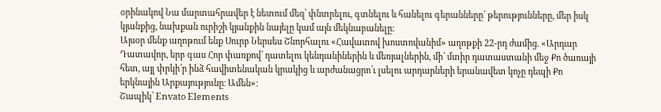օրինակով Նա մարտահրավեր է նետում մեզ՝ փնտրելու, գտնելու և հանելու գերանները՝ թերությունները, մեր իսկ կյանքից, նախքան ուրիշի կյանքին նայելը կամ այն մեկնաբանելը։
Այսօր մենք աղոթում ենք Սուրբ Ներսես Շնորհալու «Հավատով խոստովանիմ» աղոթքի 22-րդ ժամից. «Արդար Դատավոր, երբ գաս Հոր փառքով՝ դատելու կենդանիներին և մեռյալներին, մի՛ մտիր դատաստանի մեջ Քո ծառայի հետ, այլ փրկի՛ր ինձ հավիտենական կրակից և արժանացրո՛ւ լսելու արդարների երանավետ կոչը դեպի Քո երկնային Արքայությունը։ Ամեն»։
Շապիկ՝ Envato Elements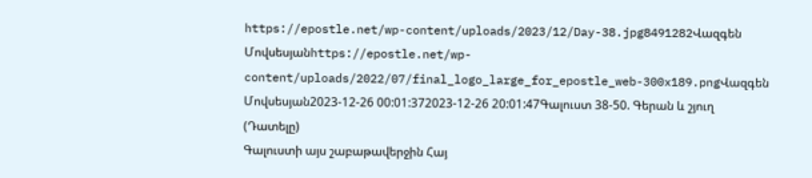https://epostle.net/wp-content/uploads/2023/12/Day-38.jpg8491282Վազգեն Մովսեսյանhttps://epostle.net/wp-content/uploads/2022/07/final_logo_large_for_epostle_web-300x189.pngՎազգեն Մովսեսյան2023-12-26 00:01:372023-12-26 20:01:47Գալուստ 38-50. Գերան և շյուղ (Դատելը)
Գալուստի այս շաբաթավերջին Հայ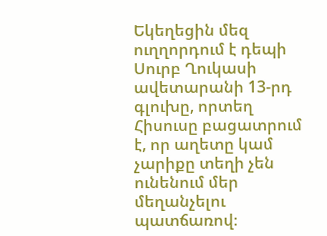Եկեղեցին մեզ ուղղորդում է դեպի Սուրբ Ղուկասի ավետարանի 13-րդ գլուխը, որտեղ Հիսուսը բացատրում է, որ աղետը կամ չարիքը տեղի չեն ունենում մեր մեղանչելու պատճառով։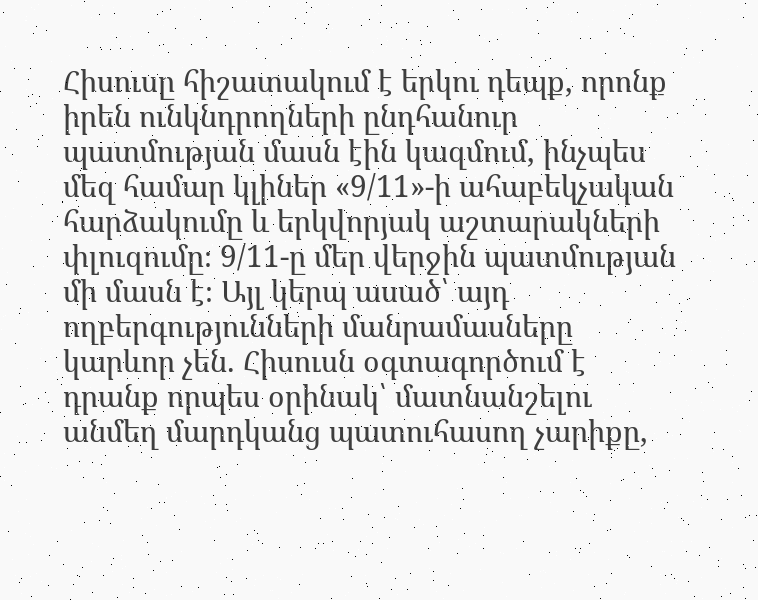Հիսուսը հիշատակում է երկու դեպք, որոնք իրեն ունկնդրողների ընդհանուր պատմության մասն էին կազմում, ինչպես մեզ համար կլիներ «9/11»-ի ահաբեկչական հարձակումը և երկվորյակ աշտարակների փլուզումը։ 9/11-ը մեր վերջին պատմության մի մասն է։ Այլ կերպ ասած՝ այդ ողբերգությունների մանրամասները կարևոր չեն. Հիսուսն օգտագործում է դրանք որպես օրինակ՝ մատնանշելու անմեղ մարդկանց պատուհասող չարիքը,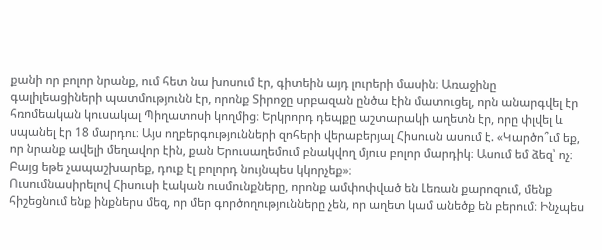քանի որ բոլոր նրանք, ում հետ նա խոսում էր, գիտեին այդ լուրերի մասին։ Առաջինը գալիլեացիների պատմությունն էր, որոնք Տիրոջը սրբազան ընծա էին մատուցել, որն անարգվել էր հռոմեական կուսակալ Պիղատոսի կողմից։ Երկրորդ դեպքը աշտարակի աղետն էր, որը փլվել և սպանել էր 18 մարդու։ Այս ողբերգությունների զոհերի վերաբերյալ Հիսուսն ասում է. «Կարծո՞ւմ եք, որ նրանք ավելի մեղավոր էին, քան Երուսաղեմում բնակվող մյուս բոլոր մարդիկ։ Ասում եմ ձեզ՝ ոչ։ Բայց եթե չապաշխարեք, դուք էլ բոլորդ նույնպես կկորչեք»։
Ուսումնասիրելով Հիսուսի էական ուսմունքները, որոնք ամփոփված են Լեռան քարոզում, մենք հիշեցնում ենք ինքներս մեզ, որ մեր գործողությունները չեն, որ աղետ կամ անեծք են բերում։ Ինչպես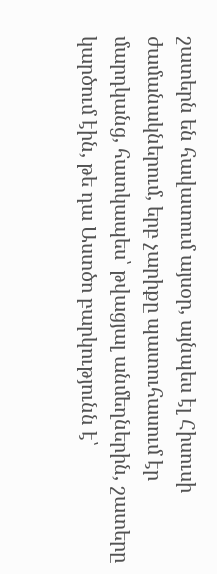շատերն են հավատում այսօր, այնպես էլ Հիսուսի ժամանակներում, երբ չարիքը պատուհասում էր մարդկանց, հատկապես՝ թվացյալ անմեղներին, շատերը կարծում էին, թե դա Աստծո բարկությունն է՝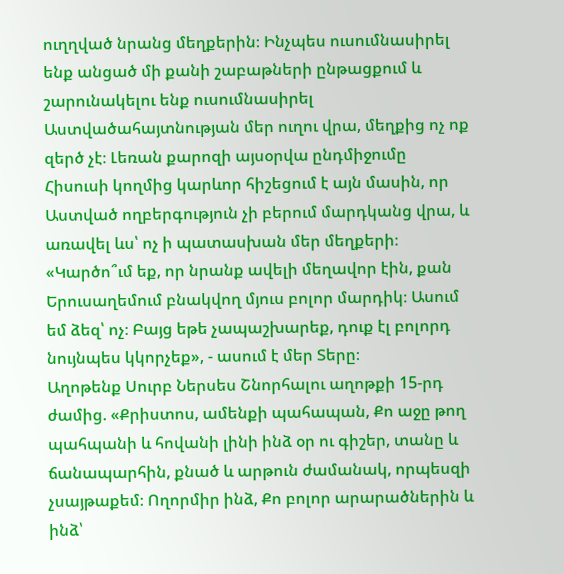ուղղված նրանց մեղքերին։ Ինչպես ուսումնասիրել ենք անցած մի քանի շաբաթների ընթացքում և շարունակելու ենք ուսումնասիրել Աստվածահայտնության մեր ուղու վրա, մեղքից ոչ ոք զերծ չէ։ Լեռան քարոզի այսօրվա ընդմիջումը Հիսուսի կողմից կարևոր հիշեցում է այն մասին, որ Աստված ողբերգություն չի բերում մարդկանց վրա, և առավել ևս՝ ոչ ի պատասխան մեր մեղքերի։
«Կարծո՞ւմ եք, որ նրանք ավելի մեղավոր էին, քան Երուսաղեմում բնակվող մյուս բոլոր մարդիկ։ Ասում եմ ձեզ՝ ոչ։ Բայց եթե չապաշխարեք, դուք էլ բոլորդ նույնպես կկորչեք», - ասում է մեր Տերը։
Աղոթենք Սուրբ Ներսես Շնորհալու աղոթքի 15-րդ ժամից. «Քրիստոս, ամենքի պահապան, Քո աջը թող պահպանի և հովանի լինի ինձ օր ու գիշեր, տանը և ճանապարհին, քնած և արթուն ժամանակ, որպեսզի չսայթաքեմ։ Ողորմիր ինձ, Քո բոլոր արարածներին և ինձ՝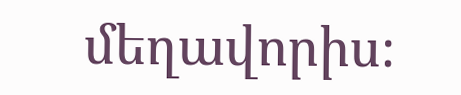մեղավորիս։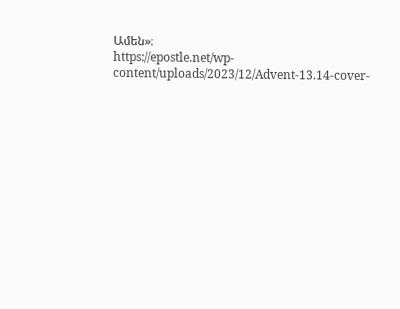Ամեն»։
https://epostle.net/wp-content/uploads/2023/12/Advent-13.14-cover-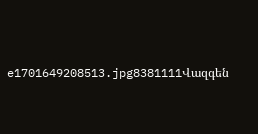e1701649208513.jpg8381111Վազգեն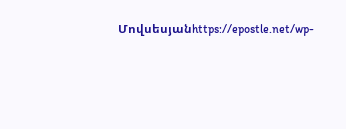Մովսեսյանhttps://epostle.net/wp-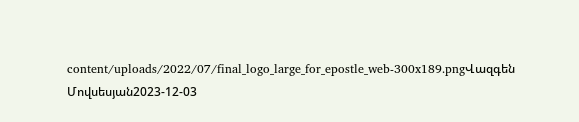content/uploads/2022/07/final_logo_large_for_epostle_web-300x189.pngՎազգեն Մովսեսյան2023-12-03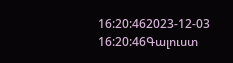16:20:462023-12-03 16:20:46Գալուստ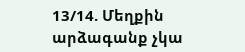13/14. Մեղքին արձագանք չկա